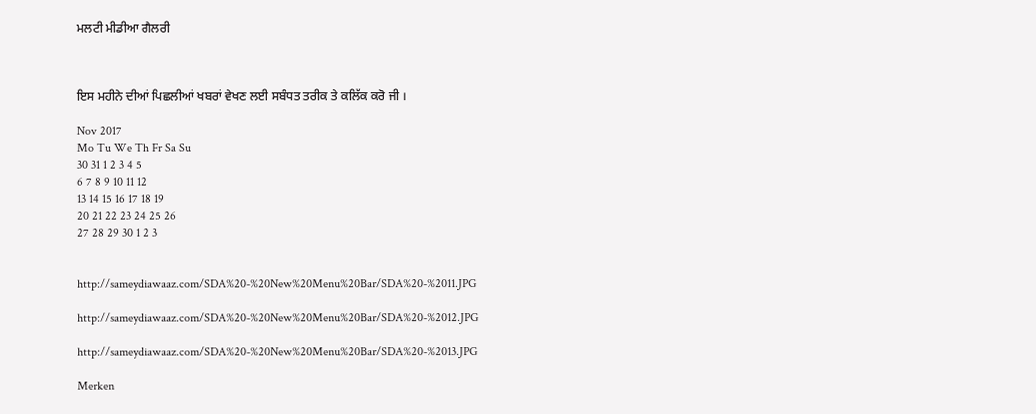ਮਲਟੀ ਮੀਡੀਆ ਗੈਲਰੀ



ਇਸ ਮਹੀਨੇ ਦੀਆਂ ਪਿਛਲੀਆਂ ਖਬਰਾਂ ਵੇਖਣ ਲਈ ਸਬੰਧਤ ਤਰੀਕ ਤੇ ਕਲਿੱਕ ਕਰੋ ਜੀ ।

Nov 2017
Mo Tu We Th Fr Sa Su
30 31 1 2 3 4 5
6 7 8 9 10 11 12
13 14 15 16 17 18 19
20 21 22 23 24 25 26
27 28 29 30 1 2 3


http://sameydiawaaz.com/SDA%20-%20New%20Menu%20Bar/SDA%20-%2011.JPG

http://sameydiawaaz.com/SDA%20-%20New%20Menu%20Bar/SDA%20-%2012.JPG

http://sameydiawaaz.com/SDA%20-%20New%20Menu%20Bar/SDA%20-%2013.JPG

Merken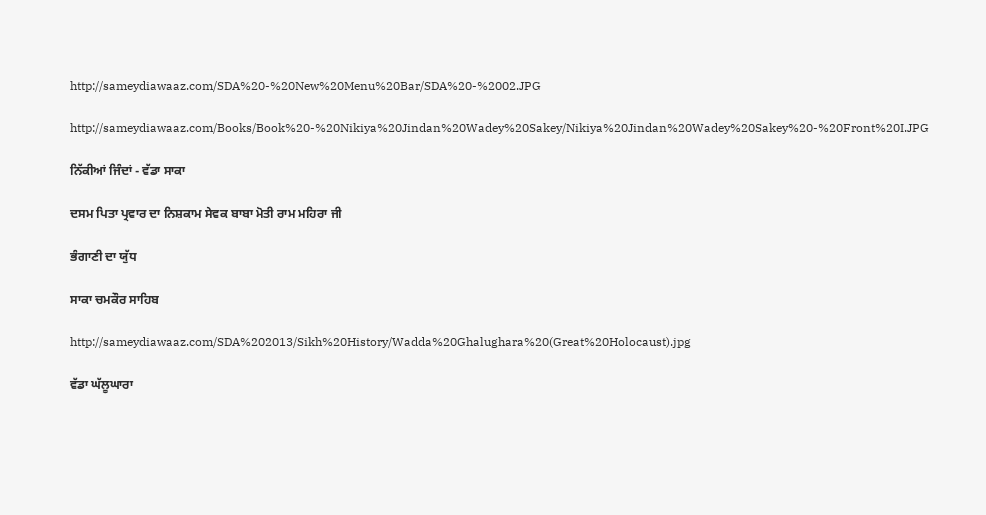http://sameydiawaaz.com/SDA%20-%20New%20Menu%20Bar/SDA%20-%2002.JPG

http://sameydiawaaz.com/Books/Book%20-%20Nikiya%20Jindan%20Wadey%20Sakey/Nikiya%20Jindan%20Wadey%20Sakey%20-%20Front%20I.JPG

ਨਿੱਕੀਆਂ ਜਿੰਦਾਂ - ਵੱਡਾ ਸਾਕਾ

ਦਸਮ ਪਿਤਾ ਪ੍ਰਵਾਰ ਦਾ ਨਿਸ਼ਕਾਮ ਸੇਵਕ ਬਾਬਾ ਮੋਤੀ ਰਾਮ ਮਹਿਰਾ ਜੀ

ਭੰਗਾਣੀ ਦਾ ਯੁੱਧ

ਸਾਕਾ ਚਮਕੌਰ ਸਾਹਿਬ

http://sameydiawaaz.com/SDA%202013/Sikh%20History/Wadda%20Ghalughara%20(Great%20Holocaust).jpg

ਵੱਡਾ ਘੱਲੂਘਾਰਾ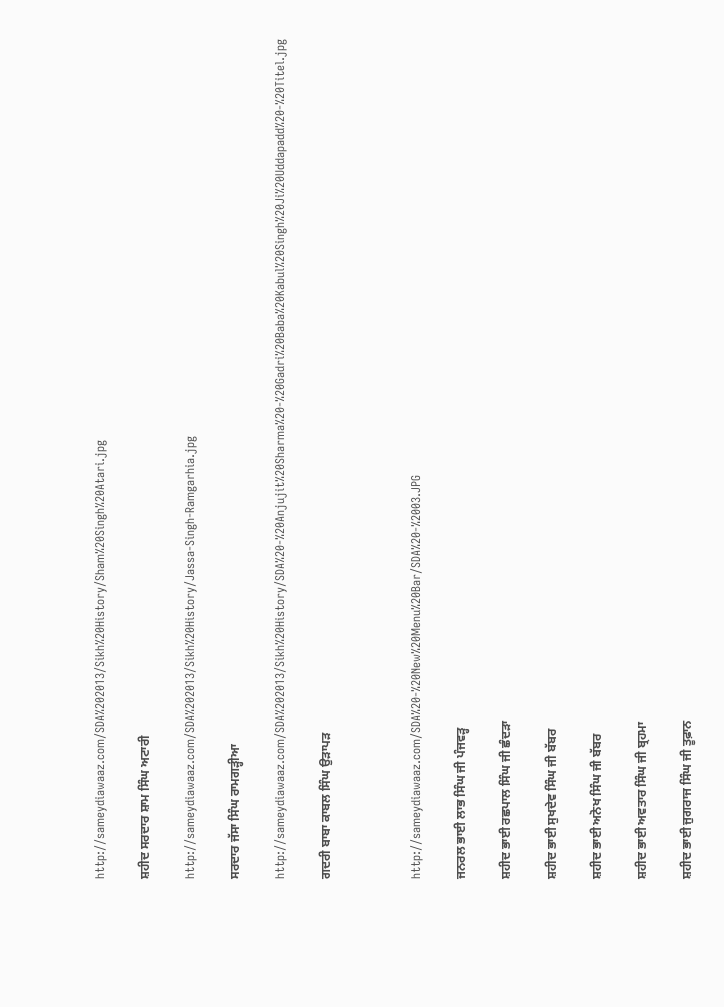http://sameydiawaaz.com/SDA%202013/Sikh%20History/Sham%20Singh%20Atari.jpg

ਸ਼ਹੀਦ ਸਰਦਾਰ ਸ਼ਾਮ ਸਿੰਘ ਅਟਾਰੀ

http://sameydiawaaz.com/SDA%202013/Sikh%20History/Jassa-Singh-Ramgarhia.jpg

ਸਰਦਾਰ ਜੱਸਾ ਸਿੰਘ ਰਾਮਗੜ੍ਹੀਆ

http://sameydiawaaz.com/SDA%202013/Sikh%20History/SDA%20-%20Anjujit%20Sharma%20-%20Gadri%20Baba%20Kabul%20Singh%20Ji%20Uddapadd%20-%20Titel.jpg

ਗਦਰੀ ਬਾਬਾ ਕਾਬਲ ਸਿੰਘ ਉੜਾਪੜ



http://sameydiawaaz.com/SDA%20-%20New%20Menu%20Bar/SDA%20-%2003.JPG

ਜਨਰਲ ਭਾਈ ਲਾਭ ਸਿੰਘ ਜੀ ਪੰਜਵੜ੍ਹ

ਸ਼ਹੀਦ ਭਾਈ ਰਛਪਾਲ ਸਿੰਘ ਜੀ ਛੰਦਡ਼ਾ

ਸ਼ਹੀਦ ਭਾਈ ਸੁਖਦੇਵ ਸਿੰਘ ਜੀ ਬੱਬਰ

ਸ਼ਹੀਦ ਭਾਈ ਅਨੋਖ ਸਿੰਘ ਜੀ ਬੱਬਰ

ਸ਼ਹੀਦ ਭਾਈ ਅਵਤਾਰ ਸਿੰਘ ਜੀ ਬ੍ਰਹਮਾ

ਸ਼ਹੀਦ ਭਾਈ ਜੁਗਰਾਜ ਸਿੰਘ ਜੀ ਤੂਫ਼ਾਨ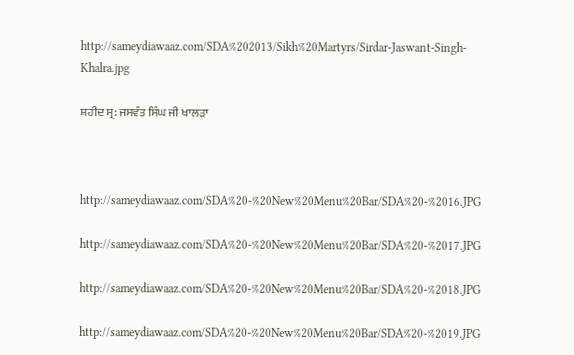http://sameydiawaaz.com/SDA%202013/Sikh%20Martyrs/Sirdar-Jaswant-Singh-Khalra.jpg

ਸ਼ਹੀਦ ਸ੍ਰ: ਜਸਵੰਤ ਸਿੰਘ ਜੀ ਖਾਲੜਾ



http://sameydiawaaz.com/SDA%20-%20New%20Menu%20Bar/SDA%20-%2016.JPG

http://sameydiawaaz.com/SDA%20-%20New%20Menu%20Bar/SDA%20-%2017.JPG

http://sameydiawaaz.com/SDA%20-%20New%20Menu%20Bar/SDA%20-%2018.JPG

http://sameydiawaaz.com/SDA%20-%20New%20Menu%20Bar/SDA%20-%2019.JPG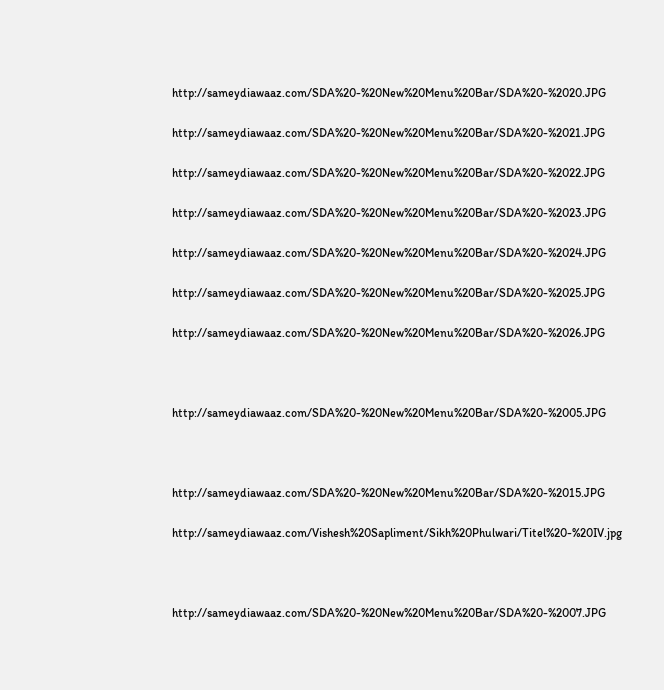http://sameydiawaaz.com/SDA%20-%20New%20Menu%20Bar/SDA%20-%2020.JPG

http://sameydiawaaz.com/SDA%20-%20New%20Menu%20Bar/SDA%20-%2021.JPG

http://sameydiawaaz.com/SDA%20-%20New%20Menu%20Bar/SDA%20-%2022.JPG

http://sameydiawaaz.com/SDA%20-%20New%20Menu%20Bar/SDA%20-%2023.JPG

http://sameydiawaaz.com/SDA%20-%20New%20Menu%20Bar/SDA%20-%2024.JPG

http://sameydiawaaz.com/SDA%20-%20New%20Menu%20Bar/SDA%20-%2025.JPG

http://sameydiawaaz.com/SDA%20-%20New%20Menu%20Bar/SDA%20-%2026.JPG



http://sameydiawaaz.com/SDA%20-%20New%20Menu%20Bar/SDA%20-%2005.JPG



http://sameydiawaaz.com/SDA%20-%20New%20Menu%20Bar/SDA%20-%2015.JPG

http://sameydiawaaz.com/Vishesh%20Sapliment/Sikh%20Phulwari/Titel%20-%20IV.jpg



http://sameydiawaaz.com/SDA%20-%20New%20Menu%20Bar/SDA%20-%2007.JPG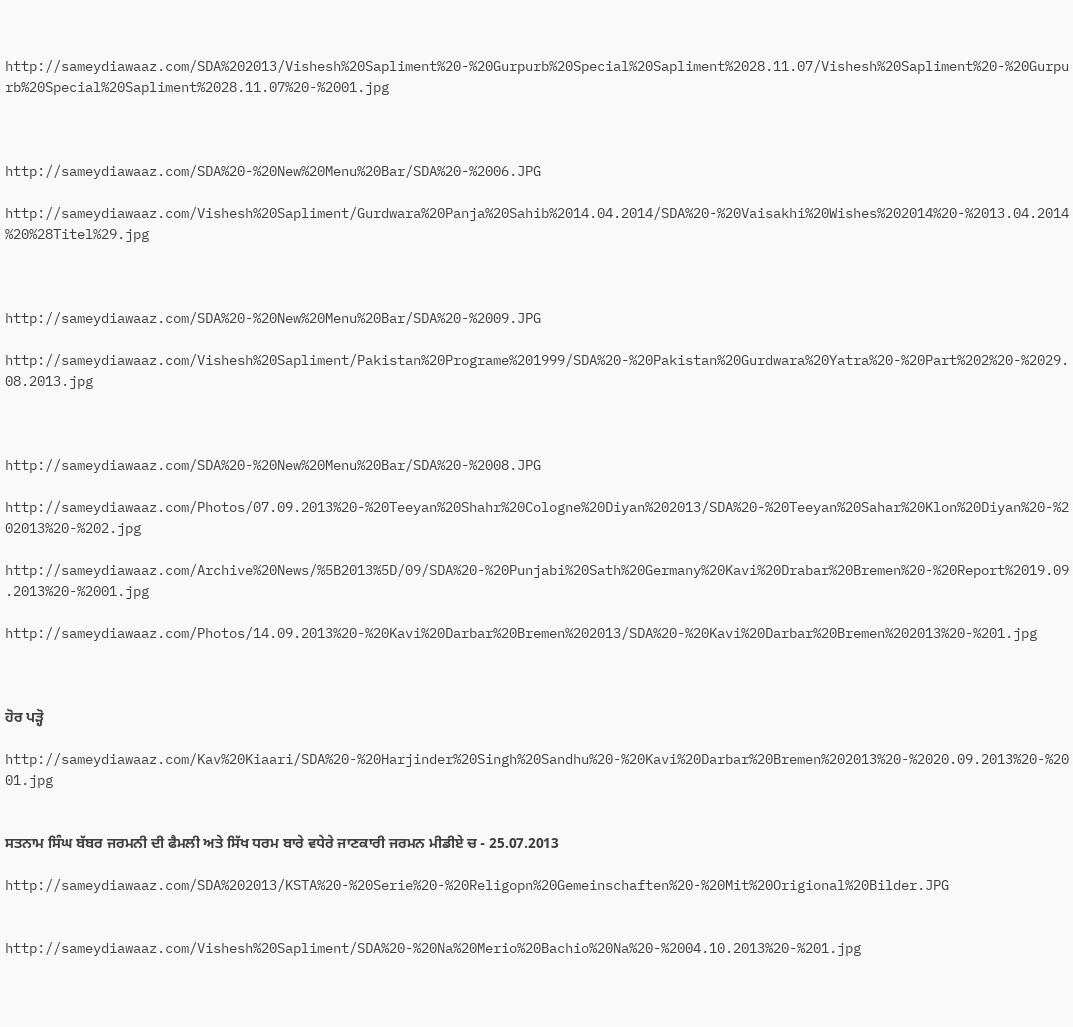http://sameydiawaaz.com/SDA%202013/Vishesh%20Sapliment%20-%20Gurpurb%20Special%20Sapliment%2028.11.07/Vishesh%20Sapliment%20-%20Gurpurb%20Special%20Sapliment%2028.11.07%20-%2001.jpg



http://sameydiawaaz.com/SDA%20-%20New%20Menu%20Bar/SDA%20-%2006.JPG

http://sameydiawaaz.com/Vishesh%20Sapliment/Gurdwara%20Panja%20Sahib%2014.04.2014/SDA%20-%20Vaisakhi%20Wishes%202014%20-%2013.04.2014%20%28Titel%29.jpg



http://sameydiawaaz.com/SDA%20-%20New%20Menu%20Bar/SDA%20-%2009.JPG

http://sameydiawaaz.com/Vishesh%20Sapliment/Pakistan%20Programe%201999/SDA%20-%20Pakistan%20Gurdwara%20Yatra%20-%20Part%202%20-%2029.08.2013.jpg



http://sameydiawaaz.com/SDA%20-%20New%20Menu%20Bar/SDA%20-%2008.JPG

http://sameydiawaaz.com/Photos/07.09.2013%20-%20Teeyan%20Shahr%20Cologne%20Diyan%202013/SDA%20-%20Teeyan%20Sahar%20Klon%20Diyan%20-%202013%20-%202.jpg

http://sameydiawaaz.com/Archive%20News/%5B2013%5D/09/SDA%20-%20Punjabi%20Sath%20Germany%20Kavi%20Drabar%20Bremen%20-%20Report%2019.09.2013%20-%2001.jpg

http://sameydiawaaz.com/Photos/14.09.2013%20-%20Kavi%20Darbar%20Bremen%202013/SDA%20-%20Kavi%20Darbar%20Bremen%202013%20-%201.jpg



ਹੋਰ ਪੜ੍ਹੋ

http://sameydiawaaz.com/Kav%20Kiaari/SDA%20-%20Harjinder%20Singh%20Sandhu%20-%20Kavi%20Darbar%20Bremen%202013%20-%2020.09.2013%20-%2001.jpg


ਸਤਨਾਮ ਸਿੰਘ ਬੱਬਰ ਜਰਮਨੀ ਦੀ ਫੈਮਲੀ ਅਤੇ ਸਿੱਖ ਧਰਮ ਬਾਰੇ ਵਧੇਰੇ ਜਾਣਕਾਰੀ ਜਰਮਨ ਮੀਡੀਏ ਚ - 25.07.2013

http://sameydiawaaz.com/SDA%202013/KSTA%20-%20Serie%20-%20Religopn%20Gemeinschaften%20-%20Mit%20Origional%20Bilder.JPG


http://sameydiawaaz.com/Vishesh%20Sapliment/SDA%20-%20Na%20Merio%20Bachio%20Na%20-%2004.10.2013%20-%201.jpg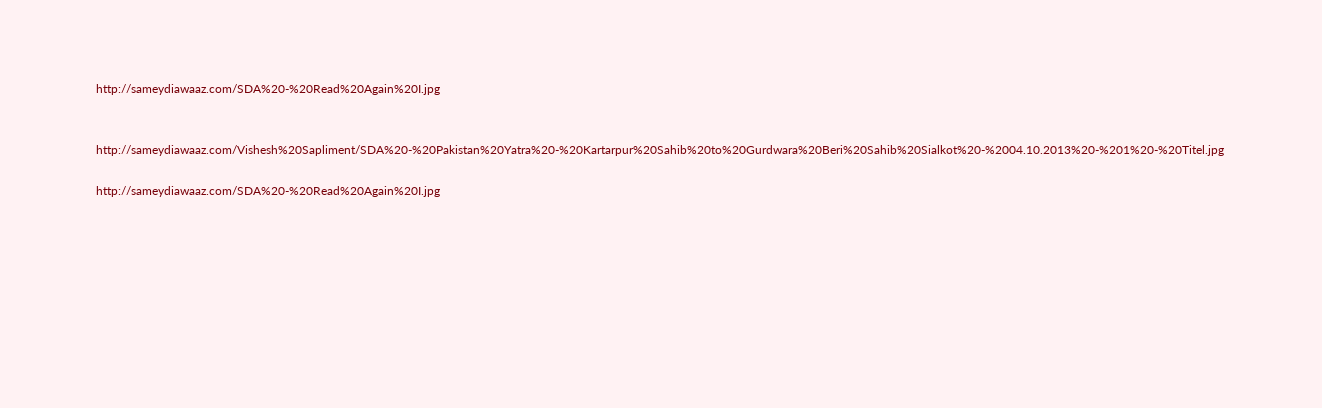http://sameydiawaaz.com/SDA%20-%20Read%20Again%20I.jpg


http://sameydiawaaz.com/Vishesh%20Sapliment/SDA%20-%20Pakistan%20Yatra%20-%20Kartarpur%20Sahib%20to%20Gurdwara%20Beri%20Sahib%20Sialkot%20-%2004.10.2013%20-%201%20-%20Titel.jpg

http://sameydiawaaz.com/SDA%20-%20Read%20Again%20I.jpg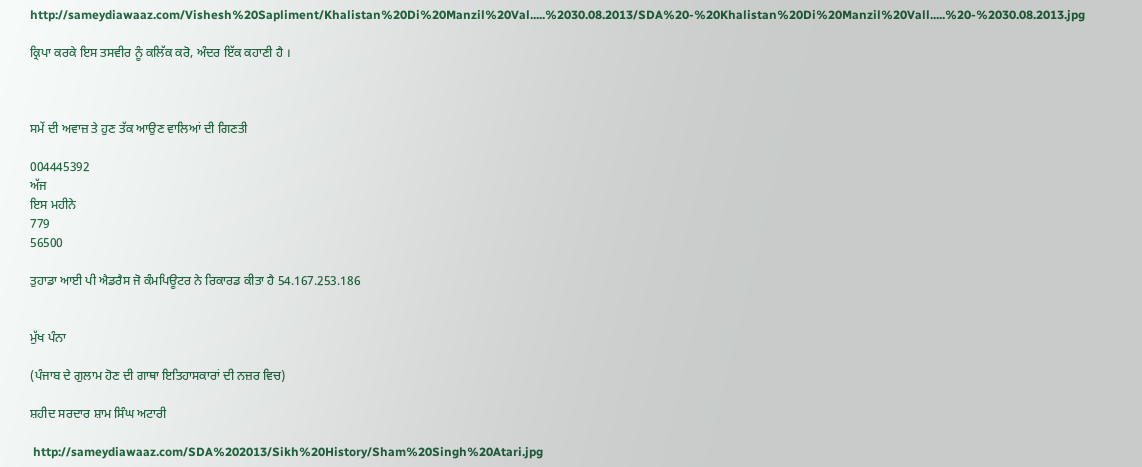http://sameydiawaaz.com/Vishesh%20Sapliment/Khalistan%20Di%20Manzil%20Val.....%2030.08.2013/SDA%20-%20Khalistan%20Di%20Manzil%20Vall.....%20-%2030.08.2013.jpg

ਕ੍ਰਿਪਾ ਕਰਕੇ ਇਸ ਤਸਵੀਰ ਨੂੰ ਕਲਿੱਕ ਕਰੋ, ਅੰਦਰ ਇੱਕ ਕਹਾਣੀ ਹੈ ।



ਸਮੇਂ ਦੀ ਅਵਾਜ਼ ਤੇ ਹੁਣ ਤੱਕ ਆਉਣ ਵਾਲਿਆਂ ਦੀ ਗਿਣਤੀ

004445392
ਅੱਜ
ਇਸ ਮਹੀਨੇ
779
56500

ਤੁਹਾਡਾ ਆਈ ਪੀ ਐਡਰੈਸ ਜੋ ਕੰਮਪਿਊਟਰ ਨੇ ਰਿਕਾਰਡ ਕੀਤਾ ਹੈ 54.167.253.186


ਮੁੱਖ ਪੰਨਾ

(ਪੰਜਾਬ ਦੇ ਗੁਲਾਮ ਹੋਣ ਦੀ ਗਾਥਾ ਇਤਿਹਾਸਕਾਰਾਂ ਦੀ ਨਜ਼ਰ ਵਿਚ)

ਸ਼ਹੀਦ ਸਰਦਾਰ ਸ਼ਾਮ ਸਿੰਘ ਅਟਾਰੀ

 http://sameydiawaaz.com/SDA%202013/Sikh%20History/Sham%20Singh%20Atari.jpg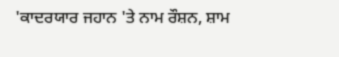'ਕਾਦਰਯਾਰ ਜਹਾਨ 'ਤੇ ਨਾਮ ਰੌਸ਼ਨ, ਸ਼ਾਮ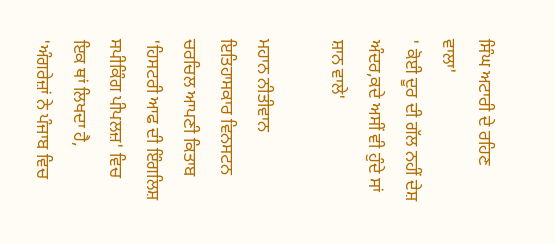ਸਿੰਘ ਅਟਾਰੀ ਦੇ ਰਹਿਣ ਵਾਲਾ'
' ਕੋਈ ਦੂਰ ਦੀ ਗੱਲ ਨਹੀਂ ਦੇਸ਼ ਅੰਦਰ,ਕਦੇ ਅਸੀਂ ਵੀ ਹੁੰਦੇ ਸਾਂ ਸ਼ਾਨ ਵਾਲੇ'

ਮਹਾਨ ਨੀਤੀਵਾਨ ਇਤਿਹਾਸਕਾਰ ਵਿਨਸਟਨ ਚਰਚਿਲ ਆਪਣੀ ਕਿਤਾਬ 'ਹਿਸਟਰੀ ਆਫ ਦੀ ਇੰਗਲਿਸ਼ ਸਪੀਕਿੰਗ ਪੀਪਲਜ਼' ਵਿਚ ਇਕ ਥਾਂ ਲਿਖਦਾ ਹੈ, 'ਅੰਗਰੇਜ਼ਾਂ ਨੇ ਪੰਜਾਬ ਵਿਚ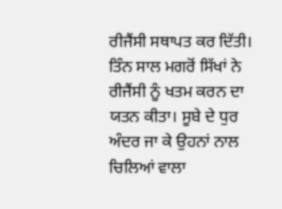ਰੀਜੈਂਸੀ ਸਥਾਪਤ ਕਰ ਦਿੱਤੀ। ਤਿੰਨ ਸਾਲ ਮਗਰੋਂ ਸਿੱਖਾਂ ਨੇ ਰੀਜੈਂਸੀ ਨੂੰ ਖਤਮ ਕਰਨ ਦਾ ਯਤਨ ਕੀਤਾ। ਸੂਬੇ ਦੇ ਧੁਰ ਅੰਦਰ ਜਾ ਕੇ ਉਹਨਾਂ ਨਾਲ ਚਿਲਿਆਂ ਵਾਲਾ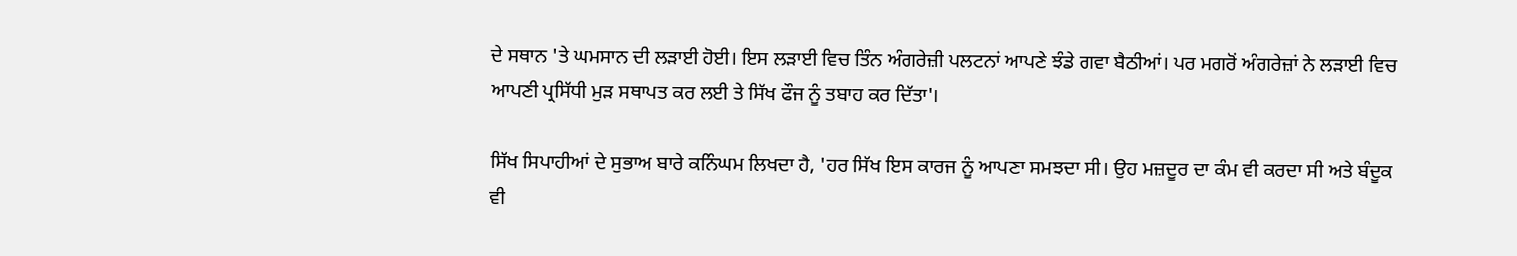ਦੇ ਸਥਾਨ 'ਤੇ ਘਮਸਾਨ ਦੀ ਲੜਾਈ ਹੋਈ। ਇਸ ਲੜਾਈ ਵਿਚ ਤਿੰਨ ਅੰਗਰੇਜ਼ੀ ਪਲਟਨਾਂ ਆਪਣੇ ਝੰਡੇ ਗਵਾ ਬੈਠੀਆਂ। ਪਰ ਮਗਰੋਂ ਅੰਗਰੇਜ਼ਾਂ ਨੇ ਲੜਾਈ ਵਿਚ ਆਪਣੀ ਪ੍ਰਸਿੱਧੀ ਮੁੜ ਸਥਾਪਤ ਕਰ ਲਈ ਤੇ ਸਿੱਖ ਫੌਜ ਨੂੰ ਤਬਾਹ ਕਰ ਦਿੱਤਾ'।

ਸਿੱਖ ਸਿਪਾਹੀਆਂ ਦੇ ਸੁਭਾਅ ਬਾਰੇ ਕਨਿੰਘਮ ਲਿਖਦਾ ਹੈ, 'ਹਰ ਸਿੱਖ ਇਸ ਕਾਰਜ ਨੂੰ ਆਪਣਾ ਸਮਝਦਾ ਸੀ। ਉਹ ਮਜ਼ਦੂਰ ਦਾ ਕੰਮ ਵੀ ਕਰਦਾ ਸੀ ਅਤੇ ਬੰਦੂਕ ਵੀ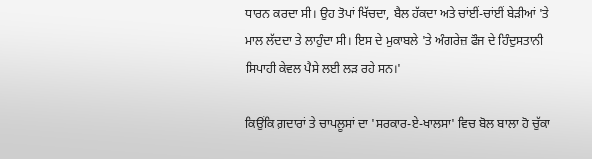ਧਾਰਨ ਕਰਦਾ ਸੀ। ਉਹ ਤੋਪਾਂ ਖਿੱਚਦਾ, ਬੈਲ ਹੱਕਦਾ ਅਤੇ ਚਾਂਈਂ-ਚਾਂਈਂ ਬੇੜੀਆਂ 'ਤੇ ਮਾਲ ਲੱਦਦਾ ਤੇ ਲਾਹੁੰਦਾ ਸੀ। ਇਸ ਦੇ ਮੁਕਾਬਲੇ 'ਤੇ ਅੰਗਰੇਜ਼ ਫੌਜ ਦੇ ਹਿੰਦੁਸਤਾਨੀ ਸਿਪਾਹੀ ਕੇਵਲ ਪੈਸੇ ਲਈ ਲੜ ਰਹੇ ਸਨ।'

ਕਿਉਂਕਿ ਗ਼ਦਾਰਾਂ ਤੇ ਚਾਪਲੂਸਾਂ ਦਾ 'ਸਰਕਾਰ-ਏ-ਖਾਲਸਾ' ਵਿਚ ਬੋਲ ਬਾਲਾ ਹੋ ਚੁੱਕਾ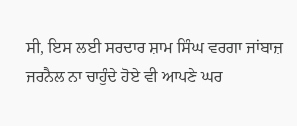ਸੀ, ਇਸ ਲਈ ਸਰਦਾਰ ਸ਼ਾਮ ਸਿੰਘ ਵਰਗਾ ਜਾਂਬਾਜ਼ ਜਰਨੈਲ ਨਾ ਚਾਹੁੰਦੇ ਹੋਏ ਵੀ ਆਪਣੇ ਘਰ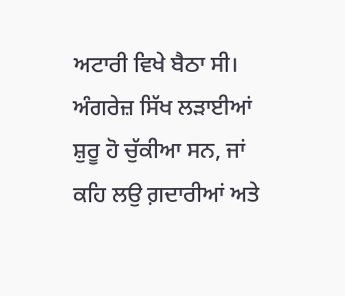ਅਟਾਰੀ ਵਿਖੇ ਬੈਠਾ ਸੀ। ਅੰਗਰੇਜ਼ ਸਿੱਖ ਲੜਾਈਆਂ ਸ਼ੁਰੂ ਹੋ ਚੁੱਕੀਆ ਸਨ, ਜਾਂ ਕਹਿ ਲਉ ਗ਼ਦਾਰੀਆਂ ਅਤੇ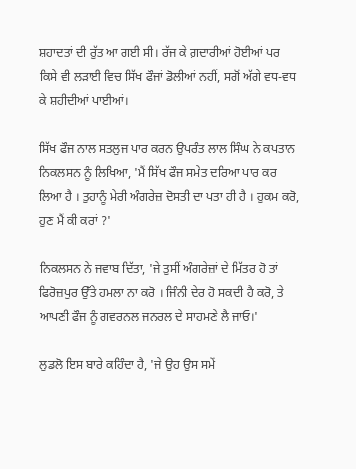ਸ਼ਹਾਦਤਾਂ ਦੀ ਰੁੱਤ ਆ ਗਈ ਸੀ। ਰੱਜ ਕੇ ਗ਼ਦਾਰੀਆਂ ਹੋਈਆਂ ਪਰ ਕਿਸੇ ਵੀ ਲੜਾਈ ਵਿਚ ਸਿੱਖ ਫੌਜਾਂ ਡੋਲੀਆਂ ਨਹੀਂ, ਸਗੋਂ ਅੱਗੇ ਵਧ-ਵਧ ਕੇ ਸ਼ਹੀਦੀਆਂ ਪਾਈਆਂ।

ਸਿੱਖ ਫੌਜ ਨਾਲ ਸਤਲੁਜ ਪਾਰ ਕਰਨ ਉਪਰੰਤ ਲਾਲ ਸਿੰਘ ਨੇ ਕਪਤਾਨ ਨਿਕਲਸਨ ਨੂੰ ਲਿਖਿਆ, 'ਮੈਂ ਸਿੱਖ ਫੌਜ ਸਮੇਤ ਦਰਿਆ ਪਾਰ ਕਰ ਲਿਆ ਹੈ । ਤੁਹਾਨੂੰ ਮੇਰੀ ਅੰਗਰੇਜ਼ ਦੋਸਤੀ ਦਾ ਪਤਾ ਹੀ ਹੈ । ਹੁਕਮ ਕਰੋ, ਹੁਣ ਮੈਂ ਕੀ ਕਰਾਂ ?'

ਨਿਕਲਸਨ ਨੇ ਜਵਾਬ ਦਿੱਤਾ, 'ਜੇ ਤੁਸੀਂ ਅੰਗਰੇਜ਼ਾਂ ਦੇ ਮਿੱਤਰ ਹੋ ਤਾਂ ਫਿਰੋਜ਼ਪੁਰ ਉੱਤੇ ਹਮਲਾ ਨਾ ਕਰੋ । ਜਿੰਨੀ ਦੇਰ ਹੋ ਸਕਦੀ ਹੈ ਕਰੋ, ਤੇ ਆਪਣੀ ਫੌਜ ਨੂੰ ਗਵਰਨਲ ਜਨਰਲ ਦੇ ਸਾਹਮਣੇ ਲੈ ਜਾਓ।'

ਲੁਡਲੋ ਇਸ ਬਾਰੇ ਕਹਿੰਦਾ ਹੈ, 'ਜੇ ਉਹ ਉਸ ਸਮੇਂ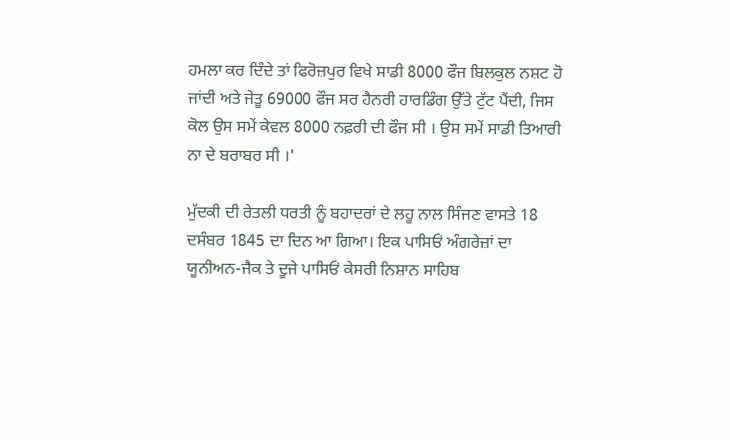ਹਮਲਾ ਕਰ ਦਿੰਦੇ ਤਾਂ ਫਿਰੋਜ਼ਪੁਰ ਵਿਖੇ ਸਾਡੀ 8000 ਫੌਜ ਬਿਲਕੁਲ ਨਸ਼ਟ ਹੋ ਜਾਂਦੀ ਅਤੇ ਜੇਤੂ 69000 ਫੌਜ ਸਰ ਹੈਨਰੀ ਹਾਰਡਿੰਗ ਉੱਤੇ ਟੁੱਟ ਪੈਂਦੀ, ਜਿਸ ਕੋਲ ਉਸ ਸਮੇਂ ਕੇਵਲ 8000 ਨਫ਼ਰੀ ਦੀ ਫੌਜ ਸੀ । ਉਸ ਸਮੇਂ ਸਾਡੀ ਤਿਆਰੀ ਨਾ ਦੇ ਬਰਾਬਰ ਸੀ ।'

ਮੁੱਦਕੀ ਦੀ ਰੇਤਲੀ ਧਰਤੀ ਨੂੰ ਬਹਾਦਰਾਂ ਦੇ ਲਹੂ ਨਾਲ ਸਿੰਜਣ ਵਾਸਤੇ 18 ਦਸੰਬਰ 1845 ਦਾ ਦਿਨ ਆ ਗਿਆ। ਇਕ ਪਾਸਿਓਂ ਅੰਗਰੇਜ਼ਾਂ ਦਾ ਯੂਨੀਅਨ-ਜੈਕ ਤੇ ਦੂਜੇ ਪਾਸਿਓਂ ਕੇਸਰੀ ਨਿਸ਼ਾਨ ਸਾਹਿਬ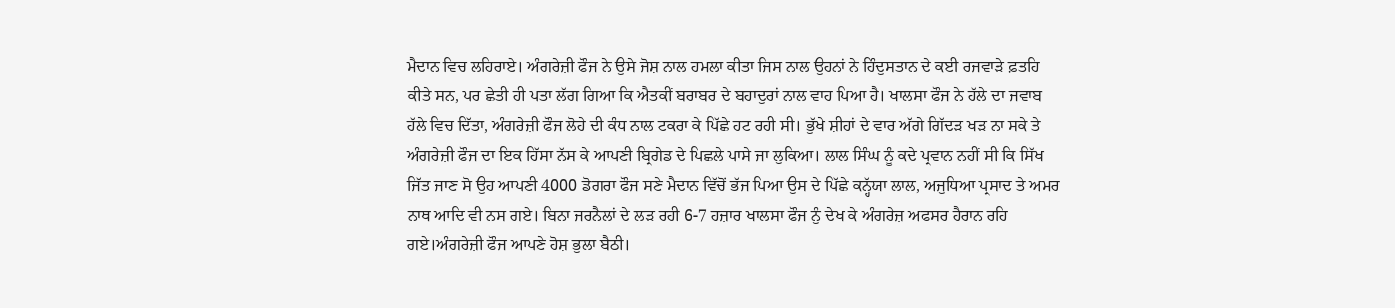ਮੈਦਾਨ ਵਿਚ ਲਹਿਰਾਏ। ਅੰਗਰੇਜ਼ੀ ਫੌਜ ਨੇ ਉਸੇ ਜੋਸ਼ ਨਾਲ ਹਮਲਾ ਕੀਤਾ ਜਿਸ ਨਾਲ ਉਹਨਾਂ ਨੇ ਹਿੰਦੁਸਤਾਨ ਦੇ ਕਈ ਰਜਵਾੜੇ ਫ਼ਤਹਿ ਕੀਤੇ ਸਨ, ਪਰ ਛੇਤੀ ਹੀ ਪਤਾ ਲੱਗ ਗਿਆ ਕਿ ਐਤਕੀਂ ਬਰਾਬਰ ਦੇ ਬਹਾਦੁਰਾਂ ਨਾਲ ਵਾਹ ਪਿਆ ਹੈ। ਖਾਲਸਾ ਫੌਜ ਨੇ ਹੱਲੇ ਦਾ ਜਵਾਬ ਹੱਲੇ ਵਿਚ ਦਿੱਤਾ, ਅੰਗਰੇਜ਼ੀ ਫੌਜ ਲੋਹੇ ਦੀ ਕੰਧ ਨਾਲ ਟਕਰਾ ਕੇ ਪਿੱਛੇ ਹਟ ਰਹੀ ਸੀ। ਭੁੱਖੇ ਸ਼ੀਹਾਂ ਦੇ ਵਾਰ ਅੱਗੇ ਗਿੱਦੜ ਖੜ ਨਾ ਸਕੇ ਤੇ ਅੰਗਰੇਜ਼ੀ ਫੌਜ ਦਾ ਇਕ ਹਿੱਸਾ ਨੱਸ ਕੇ ਆਪਣੀ ਬ੍ਰਿਗੇਡ ਦੇ ਪਿਛਲੇ ਪਾਸੇ ਜਾ ਲੁਕਿਆ। ਲਾਲ ਸਿੰਘ ਨੂੰ ਕਦੇ ਪ੍ਰਵਾਨ ਨਹੀਂ ਸੀ ਕਿ ਸਿੱਖ ਜਿੱਤ ਜਾਣ ਸੋ ਉਹ ਆਪਣੀ 4000 ਡੋਗਰਾ ਫੌਜ ਸਣੇ ਮੈਦਾਨ ਵਿੱਚੋਂ ਭੱਜ ਪਿਆ ਉਸ ਦੇ ਪਿੱਛੇ ਕਨ੍ਹੱਯਾ ਲਾਲ, ਅਜੁਧਿਆ ਪ੍ਰਸਾਦ ਤੇ ਅਮਰ ਨਾਥ ਆਦਿ ਵੀ ਨਸ ਗਏ। ਬਿਨਾ ਜਰਨੈਲਾਂ ਦੇ ਲੜ ਰਹੀ 6-7 ਹਜ਼ਾਰ ਖਾਲਸਾ ਫੌਜ ਨੁੰ ਦੇਖ ਕੇ ਅੰਗਰੇਜ਼ ਅਫਸਰ ਹੈਰਾਨ ਰਹਿ ਗਏ।ਅੰਗਰੇਜ਼ੀ ਫੌਜ ਆਪਣੇ ਹੋਸ਼ ਭੁਲਾ ਬੈਠੀ।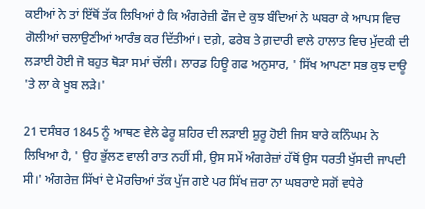ਕਈਆਂ ਨੇ ਤਾਂ ਇੱਥੋਂ ਤੱਕ ਲਿਖਿਆਂ ਹੈ ਕਿ ਅੰਗਰੇਜ਼ੀ ਫੌਜ ਦੇ ਕੁਝ ਬੰਦਿਆਂ ਨੇ ਘਬਰਾ ਕੇ ਆਪਸ ਵਿਚ ਗੋਲੀਆਂ ਚਲਾਉਣੀਆਂ ਆਰੰਭ ਕਰ ਦਿੱਤੀਆਂ। ਦਗ਼ੇ, ਫਰੇਬ ਤੇ ਗ਼ਦਾਰੀ ਵਾਲੇ ਹਾਲਾਤ ਵਿਚ ਮੁੱਦਕੀ ਦੀ ਲੜਾਈ ਹੋਈ ਜੋ ਬਹੁਤ ਥੋੜਾ ਸਮਾਂ ਚੱਲੀ। ਲਾਰਡ ਹਿਊ ਗਫ ਅਨੁਸਾਰ, ' ਸਿੱਖ ਆਪਣਾ ਸਭ ਕੁਝ ਦਾਊ 'ਤੇ ਲਾ ਕੇ ਖੂਬ ਲੜੇ।'

21 ਦਸੰਬਰ 1845 ਨੂੰ ਆਥਣ ਵੇਲੇ ਫੇਰੂ ਸ਼ਹਿਰ ਦੀ ਲੜਾਈ ਸ਼ੁਰੂ ਹੋਈ ਜਿਸ ਬਾਰੇ ਕਨਿੰਘਮ ਨੇ ਲਿਖਿਆ ਹੈ, ' ਉਹ ਭੁੱਲਣ ਵਾਲੀ ਰਾਤ ਨਹੀਂ ਸੀ, ਉਸ ਸਮੇਂ ਅੰਗਰੇਜ਼ਾਂ ਹੱਥੋਂ ਉਸ ਧਰਤੀ ਖੁੱਸਦੀ ਜਾਪਦੀ ਸੀ।' ਅੰਗਰੇਜ਼ ਸਿੱਖਾਂ ਦੇ ਮੋਰਚਿਆਂ ਤੱਕ ਪੁੱਜ ਗਏ ਪਰ ਸਿੱਖ ਜ਼ਰਾ ਨਾ ਘਬਰਾਏ ਸਗੋਂ ਵਧੇਰੇ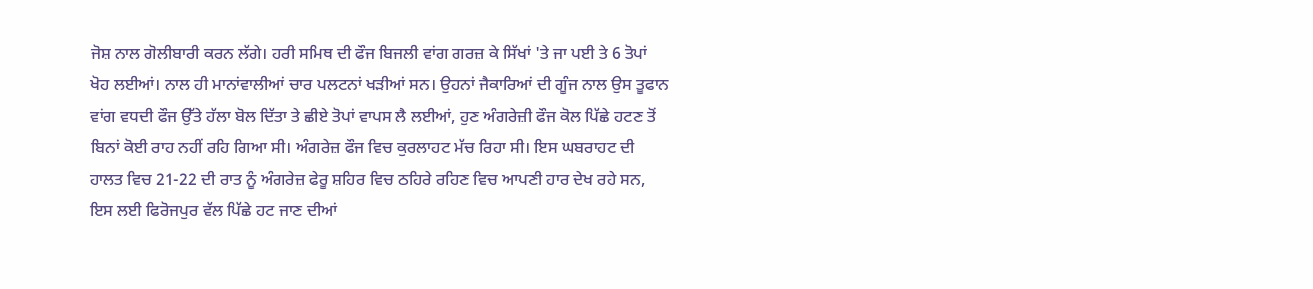ਜੋਸ਼ ਨਾਲ ਗੋਲੀਬਾਰੀ ਕਰਨ ਲੱਗੇ। ਹਰੀ ਸਮਿਥ ਦੀ ਫੌਜ ਬਿਜਲੀ ਵਾਂਗ ਗਰਜ਼ ਕੇ ਸਿੱਖਾਂ 'ਤੇ ਜਾ ਪਈ ਤੇ 6 ਤੋਪਾਂ ਖੋਹ ਲਈਆਂ। ਨਾਲ ਹੀ ਮਾਨਾਂਵਾਲੀਆਂ ਚਾਰ ਪਲਟਨਾਂ ਖੜੀਆਂ ਸਨ। ਉਹਨਾਂ ਜੈਕਾਰਿਆਂ ਦੀ ਗੂੰਜ ਨਾਲ ਉਸ ਤੂਫਾਨ ਵਾਂਗ ਵਧਦੀ ਫੌਜ ਉੱਤੇ ਹੱਲਾ ਬੋਲ ਦਿੱਤਾ ਤੇ ਛੀਏ ਤੋਪਾਂ ਵਾਪਸ ਲੈ ਲਈਆਂ, ਹੁਣ ਅੰਗਰੇਜ਼ੀ ਫੌਜ ਕੋਲ ਪਿੱਛੇ ਹਟਣ ਤੋਂ ਬਿਨਾਂ ਕੋਈ ਰਾਹ ਨਹੀਂ ਰਹਿ ਗਿਆ ਸੀ। ਅੰਗਰੇਜ਼ ਫੌਜ ਵਿਚ ਕੁਰਲਾਹਟ ਮੱਚ ਰਿਹਾ ਸੀ। ਇਸ ਘਬਰਾਹਟ ਦੀ ਹਾਲਤ ਵਿਚ 21-22 ਦੀ ਰਾਤ ਨੂੰ ਅੰਗਰੇਜ਼ ਫੇਰੂ ਸ਼ਹਿਰ ਵਿਚ ਠਹਿਰੇ ਰਹਿਣ ਵਿਚ ਆਪਣੀ ਹਾਰ ਦੇਖ ਰਹੇ ਸਨ, ਇਸ ਲਈ ਫਿਰੋਜਪੁਰ ਵੱਲ ਪਿੱਛੇ ਹਟ ਜਾਣ ਦੀਆਂ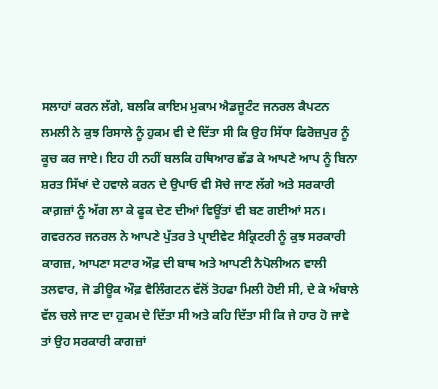ਸਲਾਹਾਂ ਕਰਨ ਲੱਗੇ, ਬਲਕਿ ਕਾਇਮ ਮੁਕਾਮ ਐਡਜੂਟੰਟ ਜਨਰਲ ਕੈਪਟਨ ਲਮਲੀ ਨੇ ਕੁਝ ਰਿਸਾਲੇ ਨੂੰ ਹੁਕਮ ਵੀ ਦੇ ਦਿੱਤਾ ਸੀ ਕਿ ਉਹ ਸਿੱਧਾ ਫਿਰੋਜ਼ਪੁਰ ਨੂੰ ਕੂਚ ਕਰ ਜਾਏ। ਇਹ ਹੀ ਨਹੀਂ ਬਲਕਿ ਹਥਿਆਰ ਛੱਡ ਕੇ ਆਪਣੇ ਆਪ ਨੂੰ ਬਿਨਾ ਸ਼ਰਤ ਸਿੱਖਾਂ ਦੇ ਹਵਾਲੇ ਕਰਨ ਦੇ ਉਪਾਓ ਵੀ ਸੋਚੇ ਜਾਣ ਲੱਗੇ ਅਤੇ ਸਰਕਾਰੀ ਕਾਗ਼ਜ਼ਾਂ ਨੂੰ ਅੱਗ ਲਾ ਕੇ ਫੂਕ ਦੇਣ ਦੀਆਂ ਵਿਊਂਤਾਂ ਵੀ ਬਣ ਗਈਆਂ ਸਨ। ਗਵਰਨਰ ਜਨਰਲ ਨੇ ਆਪਣੇ ਪੁੱਤਰ ਤੇ ਪ੍ਰਾਈਵੇਟ ਸੈਕ੍ਰਿਟਰੀ ਨੂੰ ਕੁਝ ਸਰਕਾਰੀ ਕਾਗਜ਼, ਆਪਣਾ ਸਟਾਰ ਔਫ਼ ਦੀ ਬਾਥ ਅਤੇ ਆਪਣੀ ਨੈਪੋਲੀਅਨ ਵਾਲੀ ਤਲਵਾਰ, ਜੋ ਡੀਊਕ ਔਫ਼ ਵੈਲਿੰਗਟਨ ਵੱਲੋਂ ਤੋਹਫਾ ਮਿਲੀ ਹੋਈ ਸੀ, ਦੇ ਕੇ ਅੰਬਾਲੇ ਵੱਲ ਚਲੇ ਜਾਣ ਦਾ ਹੁਕਮ ਦੇ ਦਿੱਤਾ ਸੀ ਅਤੇ ਕਹਿ ਦਿੱਤਾ ਸੀ ਕਿ ਜੇ ਹਾਰ ਹੋ ਜਾਵੇ ਤਾਂ ਉਹ ਸਰਕਾਰੀ ਕਾਗਜ਼ਾਂ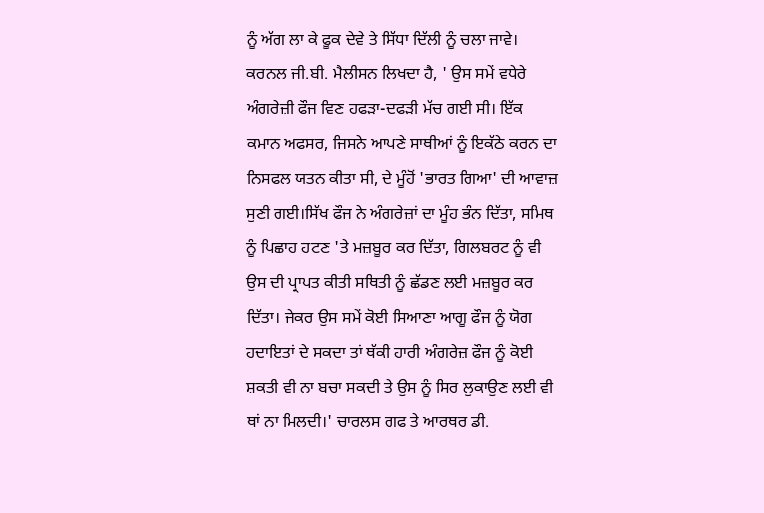ਨੂੰ ਅੱਗ ਲਾ ਕੇ ਫੂਕ ਦੇਵੇ ਤੇ ਸਿੱਧਾ ਦਿੱਲੀ ਨੂੰ ਚਲਾ ਜਾਵੇ। ਕਰਨਲ ਜੀ.ਬੀ. ਮੈਲੀਸਨ ਲਿਖਦਾ ਹੈ, ' ਉਸ ਸਮੇਂ ਵਧੇਰੇ ਅੰਗਰੇਜ਼ੀ ਫੌਜ ਵਿਣ ਹਫੜਾ-ਦਫੜੀ ਮੱਚ ਗਈ ਸੀ। ਇੱਕ ਕਮਾਨ ਅਫਸਰ, ਜਿਸਨੇ ਆਪਣੇ ਸਾਥੀਆਂ ਨੂੰ ਇਕੱਠੇ ਕਰਨ ਦਾ ਨਿਸਫਲ ਯਤਨ ਕੀਤਾ ਸੀ, ਦੇ ਮੂੰਹੋਂ 'ਭਾਰਤ ਗਿਆ' ਦੀ ਆਵਾਜ਼ ਸੁਣੀ ਗਈ।ਸਿੱਖ ਫੌਜ ਨੇ ਅੰਗਰੇਜ਼ਾਂ ਦਾ ਮੂੰਹ ਭੰਨ ਦਿੱਤਾ, ਸਮਿਥ ਨੂੰ ਪਿਛਾਹ ਹਟਣ 'ਤੇ ਮਜ਼ਬੂਰ ਕਰ ਦਿੱਤਾ, ਗਿਲਬਰਟ ਨੂੰ ਵੀ ਉਸ ਦੀ ਪ੍ਰਾਪਤ ਕੀਤੀ ਸਥਿਤੀ ਨੂੰ ਛੱਡਣ ਲਈ ਮਜ਼ਬੂਰ ਕਰ ਦਿੱਤਾ। ਜੇਕਰ ਉਸ ਸਮੇਂ ਕੋਈ ਸਿਆਣਾ ਆਗੂ ਫੌਜ ਨੂੰ ਯੋਗ ਹਦਾਇਤਾਂ ਦੇ ਸਕਦਾ ਤਾਂ ਥੱਕੀ ਹਾਰੀ ਅੰਗਰੇਜ਼ ਫੌਜ ਨੂੰ ਕੋਈ ਸ਼ਕਤੀ ਵੀ ਨਾ ਬਚਾ ਸਕਦੀ ਤੇ ਉਸ ਨੂੰ ਸਿਰ ਲੁਕਾਉਣ ਲਈ ਵੀ ਥਾਂ ਨਾ ਮਿਲਦੀ।' ਚਾਰਲਸ ਗਫ ਤੇ ਆਰਥਰ ਡੀ.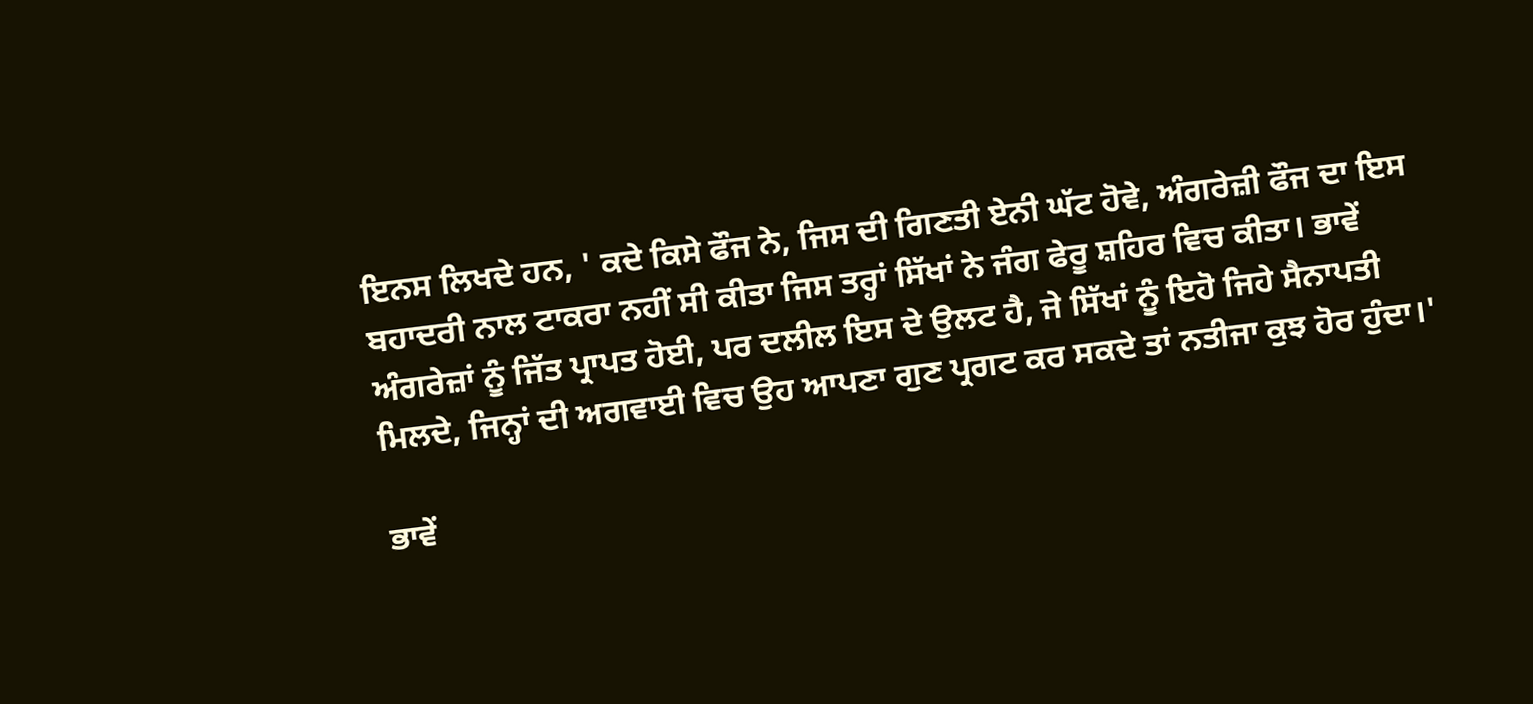ਇਨਸ ਲਿਖਦੇ ਹਨ, ' ਕਦੇ ਕਿਸੇ ਫੌਜ ਨੇ, ਜਿਸ ਦੀ ਗਿਣਤੀ ਏਨੀ ਘੱਟ ਹੋਵੇ, ਅੰਗਰੇਜ਼ੀ ਫੌਜ ਦਾ ਇਸ ਬਹਾਦਰੀ ਨਾਲ ਟਾਕਰਾ ਨਹੀਂ ਸੀ ਕੀਤਾ ਜਿਸ ਤਰ੍ਹਾਂ ਸਿੱਖਾਂ ਨੇ ਜੰਗ ਫੇਰੂ ਸ਼ਹਿਰ ਵਿਚ ਕੀਤਾ। ਭਾਵੇਂ ਅੰਗਰੇਜ਼ਾਂ ਨੂੰ ਜਿੱਤ ਪ੍ਰਾਪਤ ਹੋਈ, ਪਰ ਦਲੀਲ ਇਸ ਦੇ ਉਲਟ ਹੈ, ਜੇ ਸਿੱਖਾਂ ਨੂੰ ਇਹੋ ਜਿਹੇ ਸੈਨਾਪਤੀ ਮਿਲਦੇ, ਜਿਨ੍ਹਾਂ ਦੀ ਅਗਵਾਈ ਵਿਚ ਉਹ ਆਪਣਾ ਗੁਣ ਪ੍ਰਗਟ ਕਰ ਸਕਦੇ ਤਾਂ ਨਤੀਜਾ ਕੁਝ ਹੋਰ ਹੁੰਦਾ।'

ਭਾਵੇਂ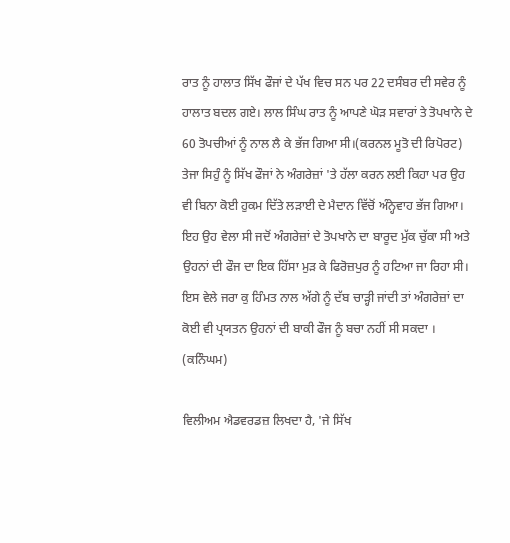ਰਾਤ ਨੂੰ ਹਾਲਾਤ ਸਿੱਖ ਫੌਜਾਂ ਦੇ ਪੱਖ ਵਿਚ ਸਨ ਪਰ 22 ਦਸੰਬਰ ਦੀ ਸਵੇਰ ਨੂੰ ਹਾਲਾਤ ਬਦਲ ਗਏ। ਲਾਲ ਸਿੰਘ ਰਾਤ ਨੂੰ ਆਪਣੇ ਘੋੜ ਸਵਾਰਾਂ ਤੇ ਤੋਪਖਾਨੇ ਦੇ 60 ਤੋਪਚੀਆਂ ਨੂੰ ਨਾਲ ਲੈ ਕੇ ਭੱਜ ਗਿਆ ਸੀ।(ਕਰਨਲ ਮੂਤੋ ਦੀ ਰਿਪੋਰਟ) ਤੇਜਾ ਸਿਹੁੰ ਨੂੰ ਸਿੱਖ ਫੌਜਾਂ ਨੇ ਅੰਗਰੇਜ਼ਾਂ 'ਤੇ ਹੱਲਾ ਕਰਨ ਲਈ ਕਿਹਾ ਪਰ ਉਹ ਵੀ ਬਿਨਾ ਕੋਈ ਹੁਕਮ ਦਿੱਤੇ ਲੜਾਈ ਦੇ ਮੈਦਾਨ ਵਿੱਚੋਂ ਅੰਨ੍ਹੇਵਾਹ ਭੱਜ ਗਿਆ। ਇਹ ਉਹ ਵੇਲਾ ਸੀ ਜਦੋਂ ਅੰਗਰੇਜ਼ਾਂ ਦੇ ਤੋਪਖਾਨੇ ਦਾ ਬਾਰੂਦ ਮੁੱਕ ਚੁੱਕਾ ਸੀ ਅਤੇ ਉਹਨਾਂ ਦੀ ਫੌਜ ਦਾ ਇਕ ਹਿੱਸਾ ਮੁੜ ਕੇ ਫਿਰੋਜ਼ਪੁਰ ਨੂੰ ਹਟਿਆ ਜਾ ਰਿਹਾ ਸੀ। ਇਸ ਵੇਲੇ ਜਰਾ ਕੁ ਹਿੰਮਤ ਨਾਲ ਅੱਗੇ ਨੂੰ ਦੱਬ ਚਾੜ੍ਹੀ ਜਾਂਦੀ ਤਾਂ ਅੰਗਰੇਜ਼ਾਂ ਦਾ ਕੋਈ ਵੀ ਪ੍ਰਯਤਨ ਉਹਨਾਂ ਦੀ ਬਾਕੀ ਫੌਜ ਨੂੰ ਬਚਾ ਨਹੀਂ ਸੀ ਸਕਦਾ । (ਕਨਿੰਘਮ)

ਵਿਲੀਅਮ ਐਡਵਰਡਜ਼ ਲਿਖਦਾ ਹੈ, 'ਜੇ ਸਿੱਖ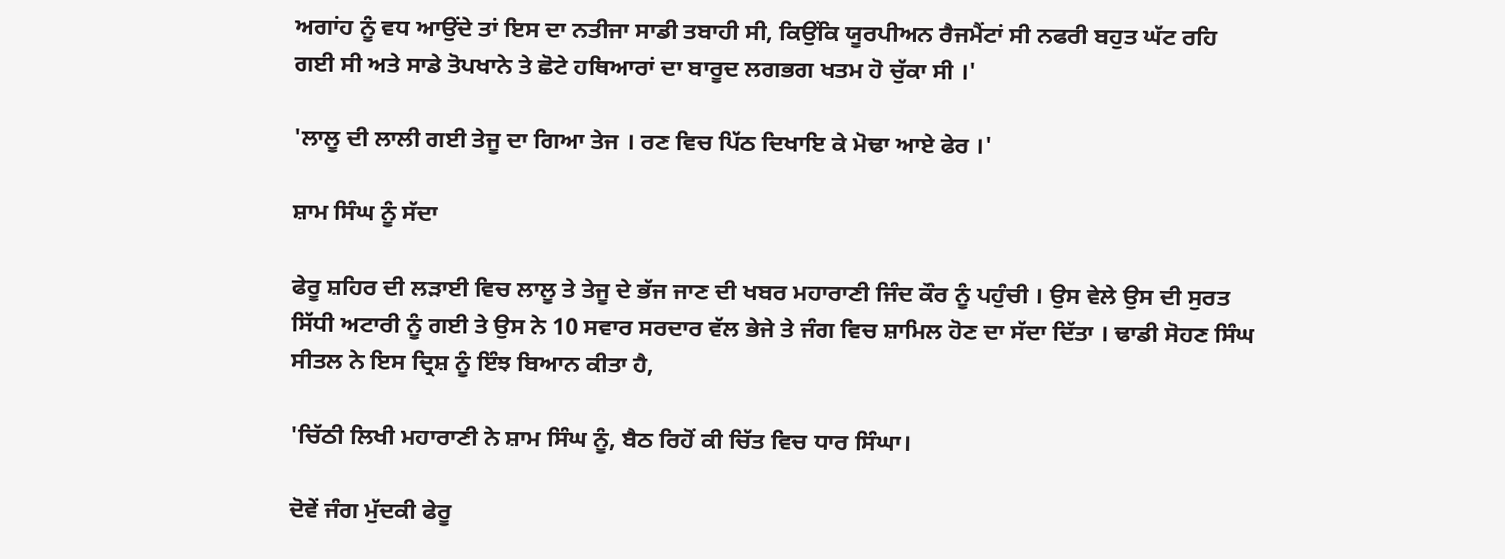ਅਗਾਂਹ ਨੂੰ ਵਧ ਆਉਂਦੇ ਤਾਂ ਇਸ ਦਾ ਨਤੀਜਾ ਸਾਡੀ ਤਬਾਹੀ ਸੀ, ਕਿਉਂਕਿ ਯੂਰਪੀਅਨ ਰੈਜਮੈਂਟਾਂ ਸੀ ਨਫਰੀ ਬਹੁਤ ਘੱਟ ਰਹਿ ਗਈ ਸੀ ਅਤੇ ਸਾਡੇ ਤੋਪਖਾਨੇ ਤੇ ਛੋਟੇ ਹਥਿਆਰਾਂ ਦਾ ਬਾਰੂਦ ਲਗਭਗ ਖਤਮ ਹੋ ਚੁੱਕਾ ਸੀ ।'

'ਲਾਲੂ ਦੀ ਲਾਲੀ ਗਈ ਤੇਜੂ ਦਾ ਗਿਆ ਤੇਜ । ਰਣ ਵਿਚ ਪਿੱਠ ਦਿਖਾਇ ਕੇ ਮੋਢਾ ਆਏ ਫੇਰ ।'

ਸ਼ਾਮ ਸਿੰਘ ਨੂੰ ਸੱਦਾ

ਫੇਰੂ ਸ਼ਹਿਰ ਦੀ ਲੜਾਈ ਵਿਚ ਲਾਲੂ ਤੇ ਤੇਜੂ ਦੇ ਭੱਜ ਜਾਣ ਦੀ ਖਬਰ ਮਹਾਰਾਣੀ ਜਿੰਦ ਕੌਰ ਨੂੰ ਪਹੁੰਚੀ । ਉਸ ਵੇਲੇ ਉਸ ਦੀ ਸੁਰਤ ਸਿੱਧੀ ਅਟਾਰੀ ਨੂੰ ਗਈ ਤੇ ਉਸ ਨੇ 10 ਸਵਾਰ ਸਰਦਾਰ ਵੱਲ ਭੇਜੇ ਤੇ ਜੰਗ ਵਿਚ ਸ਼ਾਮਿਲ ਹੋਣ ਦਾ ਸੱਦਾ ਦਿੱਤਾ । ਢਾਡੀ ਸੋਹਣ ਸਿੰਘ ਸੀਤਲ ਨੇ ਇਸ ਦ੍ਰਿਸ਼ ਨੂੰ ਇੰਝ ਬਿਆਨ ਕੀਤਾ ਹੈ,

'ਚਿੱਠੀ ਲਿਖੀ ਮਹਾਰਾਣੀ ਨੇ ਸ਼ਾਮ ਸਿੰਘ ਨੂੰ, ਬੈਠ ਰਿਹੋਂ ਕੀ ਚਿੱਤ ਵਿਚ ਧਾਰ ਸਿੰਘਾ।

ਦੋਵੇਂ ਜੰਗ ਮੁੱਦਕੀ ਫੇਰੂ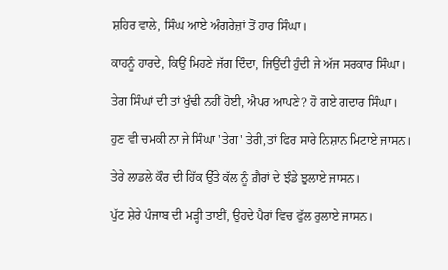ਸ਼ਹਿਰ ਵਾਲੇ, ਸਿੰਘ ਆਏ ਅੰਗਰੇਜ਼ਾਂ ਤੋਂ ਹਾਰ ਸਿੰਘਾ।

ਕਾਹਨੂੰ ਹਾਰਦੇ, ਕਿਉਂ ਮਿਹਣੇ ਜੱਗ ਦਿੰਦਾ, ਜਿਉਂਦੀ ਹੁੰਦੀ ਜੇ ਅੱਜ ਸਰਕਾਰ ਸਿੰਘਾ।

ਤੇਗ ਸਿੰਘਾਂ ਦੀ ਤਾਂ ਖੁੰਢੀ ਨਹੀਂ ਹੋਈ, ਐਪਰ ਆਪਣੇ? ਹੋ ਗਏ ਗਦਾਰ ਸਿੰਘਾ।

ਹੁਣ ਵੀ ਚਮਕੀ ਨਾ ਜੇ ਸਿੰਘਾ 'ਤੇਗ' ਤੇਰੀ,ਤਾਂ ਫਿਰ ਸਾਰੇ ਨਿਸ਼ਾਨ ਮਿਟਾਏ ਜਾਸਨ।

ਤੇਰੇ ਲਾਡਲੇ ਕੌਰ ਦੀ ਹਿੱਕ ਉੱਤੇ ਕੱਲ ਨੂੰ ਗ਼ੈਰਾਂ ਦੇ ਝੰਡੇ ਝੁਲਾਏ ਜਾਸਨ।

ਪੁੱਟ ਸ਼ੇਰੇ ਪੰਜਾਬ ਦੀ ਮੜ੍ਹੀ ਤਾਈਂ, ਉਹਦੇ ਪੈਰਾਂ ਵਿਚ ਫੁੱਲ ਰੁਲਾਏ ਜਾਸਨ।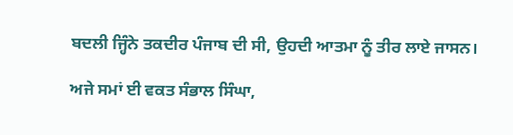ਬਦਲੀ ਜ੍ਹਿੰਨੇ ਤਕਦੀਰ ਪੰਜਾਬ ਦੀ ਸੀ, ਉਹਦੀ ਆਤਮਾ ਨੂੰ ਤੀਰ ਲਾਏ ਜਾਸਨ।

ਅਜੇ ਸਮਾਂ ਈ ਵਕਤ ਸੰਭਾਲ ਸਿੰਘਾ,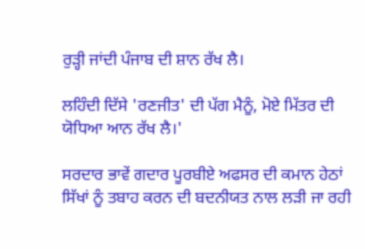ਰੁੜ੍ਹੀ ਜਾਂਦੀ ਪੰਜਾਬ ਦੀ ਸ਼ਾਨ ਰੱਖ ਲੈ।

ਲਹਿੰਦੀ ਦਿੱਸੇ 'ਰਣਜੀਤ' ਦੀ ਪੱਗ ਮੈਨੂੰ, ਮੋਏ ਮਿੱਤਰ ਦੀ ਯੋਧਿਆ ਆਨ ਰੱਖ ਲੈ।'

ਸਰਦਾਰ ਭਾਵੇਂ ਗਦਾਰ ਪੂਰਬੀਏ ਅਫਸਰ ਦੀ ਕਮਾਨ ਹੇਠਾਂ ਸਿੱਖਾਂ ਨੂੰ ਤਬਾਹ ਕਰਨ ਦੀ ਬਦਨੀਯਤ ਨਾਲ ਲੜੀ ਜਾ ਰਹੀ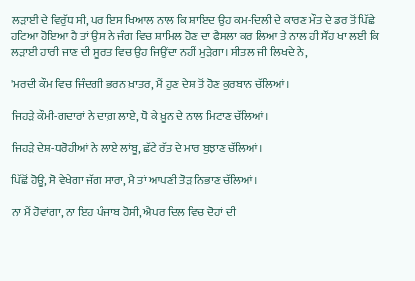ਲੜਾਈ ਦੇ ਵਿਰੁੱਧ ਸੀ, ਪਰ ਇਸ ਖਿਆਲ ਨਾਲ ਕਿ ਸ਼ਾਇਦ ਉਹ ਕਮ-ਦਿਲੀ ਦੇ ਕਾਰਣ ਮੌਤ ਦੇ ਡਰ ਤੋਂ ਪਿੱਛੇ ਹਟਿਆ ਹੋਇਆ ਹੈ ਤਾਂ ਉਸ ਨੇ ਜੰਗ ਵਿਚ ਸ਼ਾਮਿਲ ਹੋਣ ਦਾ ਫੈਸਲਾ ਕਰ ਲਿਆ ਤੇ ਨਾਲ ਹੀ ਸੌਂਹ ਖਾ ਲਈ ਕਿ ਲੜਾਈ ਹਾਰੀ ਜਾਣ ਦੀ ਸੂਰਤ ਵਿਚ ਉਹ ਜਿਉਂਦਾ ਨਹੀਂ ਮੁੜੇਗਾ। ਸੀਤਲ ਜੀ ਲਿਖਦੇ ਨੇ,

'ਮਰਦੀ ਕੌਮ ਵਿਚ ਜਿੰਦਗੀ ਭਰਨ ਖ਼ਾਤਰ, ਮੈਂ ਹੁਣ ਦੇਸ਼ ਤੋਂ ਹੋਣ ਕੁਰਬਾਨ ਚੱਲਿਆਂ।

ਜਿਹੜੇ ਕੌਮੀ-ਗਦਾਰਾਂ ਨੇ ਦਾਗ਼ ਲਾਏ, ਧੋ ਕੇ ਖ਼ੂਨ ਦੇ ਨਾਲ ਮਿਟਾਣ ਚੱਲਿਆਂ।

ਜਿਹੜੇ ਦੇਸ਼-ਧਰੋਹੀਆਂ ਨੇ ਲਾਏ ਲਾਂਬੂ, ਛੱਟੇ ਰੱਤ ਦੇ ਮਾਰ ਬੁਝਾਣ ਚੱਲਿਆਂ।

ਪਿੱਛੋਂ ਹੋਊ, ਸੋ ਵੇਖੇਗਾ ਜੱਗ ਸਾਰਾ, ਮੈ ਤਾਂ ਆਪਣੀ ਤੋੜ ਨਿਭਾਣ ਚੱਲਿਆਂ।

ਨਾ ਮੈਂ ਹੋਵਾਂਗਾ, ਨਾ ਇਹ ਪੰਜਾਬ ਹੋਸੀ, ਐਪਰ ਦਿਲ ਵਿਚ ਦੋਹਾਂ ਦੀ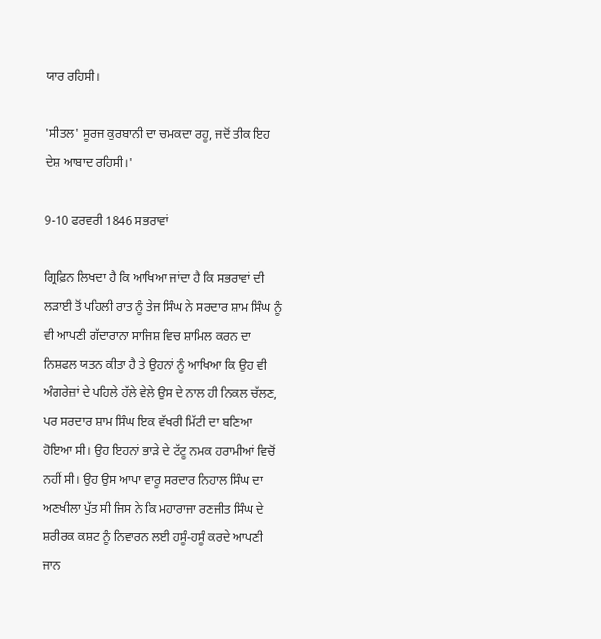ਯਾਰ ਰਹਿਸੀ।

'ਸੀਤਲ' ਸੂਰਜ ਕੁਰਬਾਨੀ ਦਾ ਚਮਕਦਾ ਰਹੂ, ਜਦੋਂ ਤੀਕ ਇਹ ਦੇਸ਼ ਆਬਾਦ ਰਹਿਸੀ।'

9-10 ਫਰਵਰੀ 1846 ਸਭਰਾਵਾਂ

ਗ੍ਰਿਫ਼ਿਨ ਲਿਖਦਾ ਹੈ ਕਿ ਆਖਿਆ ਜਾਂਦਾ ਹੈ ਕਿ ਸਭਰਾਵਾਂ ਦੀ ਲੜਾਈ ਤੋਂ ਪਹਿਲੀ ਰਾਤ ਨੂੰ ਤੇਜ ਸਿੰਘ ਨੇ ਸਰਦਾਰ ਸ਼ਾਮ ਸਿੰਘ ਨੂੰ ਵੀ ਆਪਣੀ ਗੱਦਾਰਾਨਾ ਸਾਜਿਸ਼ ਵਿਚ ਸ਼ਾਮਿਲ ਕਰਨ ਦਾ ਨਿਸ਼ਫਲ ਯਤਨ ਕੀਤਾ ਹੈ ਤੇ ਉਹਨਾਂ ਨੂੰ ਆਖਿਆ ਕਿ ਉਹ ਵੀ ਅੰਗਰੇਜ਼ਾਂ ਦੇ ਪਹਿਲੇ ਹੱਲੇ ਵੇਲੇ ਉਸ ਦੇ ਨਾਲ ਹੀ ਨਿਕਲ ਚੱਲਣ, ਪਰ ਸਰਦਾਰ ਸ਼ਾਮ ਸਿੰਘ ਇਕ ਵੱਖਰੀ ਮਿੱਟੀ ਦਾ ਬਣਿਆ ਹੋਇਆ ਸੀ। ਉਹ ਇਹਨਾਂ ਭਾੜੇ ਦੇ ਟੱਟੂ ਨਮਕ ਹਰਾਮੀਆਂ ਵਿਚੋਂ ਨਹੀਂ ਸੀ। ਉਹ ਉਸ ਆਪਾ ਵਾਰੂ ਸਰਦਾਰ ਨਿਹਾਲ ਸਿੰਘ ਦਾ ਅਣਖੀਲਾ ਪੁੱਤ ਸੀ ਜਿਸ ਨੇ ਕਿ ਮਹਾਰਾਜਾ ਰਣਜੀਤ ਸਿੰਘ ਦੇ ਸ਼ਰੀਰਕ ਕਸ਼ਟ ਨੂੰ ਨਿਵਾਰਨ ਲਈ ਹਸੂੰ-ਹਸੂੰ ਕਰਦੇ ਆਪਣੀ ਜਾਨ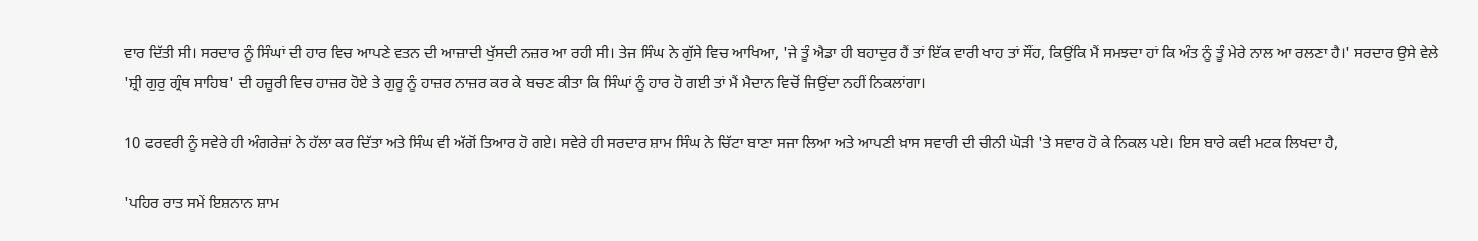ਵਾਰ ਦਿੱਤੀ ਸੀ। ਸਰਦਾਰ ਨੂੰ ਸਿੰਘਾਂ ਦੀ ਹਾਰ ਵਿਚ ਆਪਣੇ ਵਤਨ ਦੀ ਆਜ਼ਾਦੀ ਖੁੱਸਦੀ ਨਜ਼ਰ ਆ ਰਹੀ ਸੀ। ਤੇਜ ਸਿੰਘ ਨੇ ਗੁੱਸੇ ਵਿਚ ਆਖਿਆ, 'ਜੇ ਤੂੰ ਐਡਾ ਹੀ ਬਹਾਦੁਰ ਹੈਂ ਤਾਂ ਇੱਕ ਵਾਰੀ ਖਾਹ ਤਾਂ ਸੌਂਹ, ਕਿਉਂਕਿ ਮੈਂ ਸਮਝਦਾ ਹਾਂ ਕਿ ਅੰਤ ਨੂੰ ਤੂੰ ਮੇਰੇ ਨਾਲ ਆ ਰਲਣਾ ਹੈ।' ਸਰਦਾਰ ਉਸੇ ਵੇਲੇ 'ਸ਼੍ਰੀ ਗੁਰੁ ਗ੍ਰੰਥ ਸਾਹਿਬ' ਦੀ ਹਜ਼ੂਰੀ ਵਿਚ ਹਾਜ਼ਰ ਹੋਏ ਤੇ ਗੁਰੂ ਨੂੰ ਹਾਜ਼ਰ ਨਾਜ਼ਰ ਕਰ ਕੇ ਬਚਣ ਕੀਤਾ ਕਿ ਸਿੰਘਾਂ ਨੂੰ ਹਾਰ ਹੋ ਗਈ ਤਾਂ ਮੈਂ ਮੈਦਾਨ ਵਿਚੋਂ ਜਿਉਂਦਾ ਨਹੀਂ ਨਿਕਲਾਂਗਾ।

10 ਫਰਵਰੀ ਨੂੰ ਸਵੇਰੇ ਹੀ ਅੰਗਰੇਜ਼ਾਂ ਨੇ ਹੱਲਾ ਕਰ ਦਿੱਤਾ ਅਤੇ ਸਿੰਘ ਵੀ ਅੱਗੋਂ ਤਿਆਰ ਹੋ ਗਏ। ਸਵੇਰੇ ਹੀ ਸਰਦਾਰ ਸ਼ਾਮ ਸਿੰਘ ਨੇ ਚਿੱਟਾ ਬਾਣਾ ਸਜਾ ਲਿਆ ਅਤੇ ਆਪਣੀ ਖ਼ਾਸ ਸਵਾਰੀ ਦੀ ਚੀਨੀ ਘੋੜੀ 'ਤੇ ਸਵਾਰ ਹੋ ਕੇ ਨਿਕਲ ਪਏ। ਇਸ ਬਾਰੇ ਕਵੀ ਮਟਕ ਲਿਖਦਾ ਹੈ,

'ਪਹਿਰ ਰਾਤ ਸਮੇਂ ਇਸ਼ਨਾਨ ਸ਼ਾਮ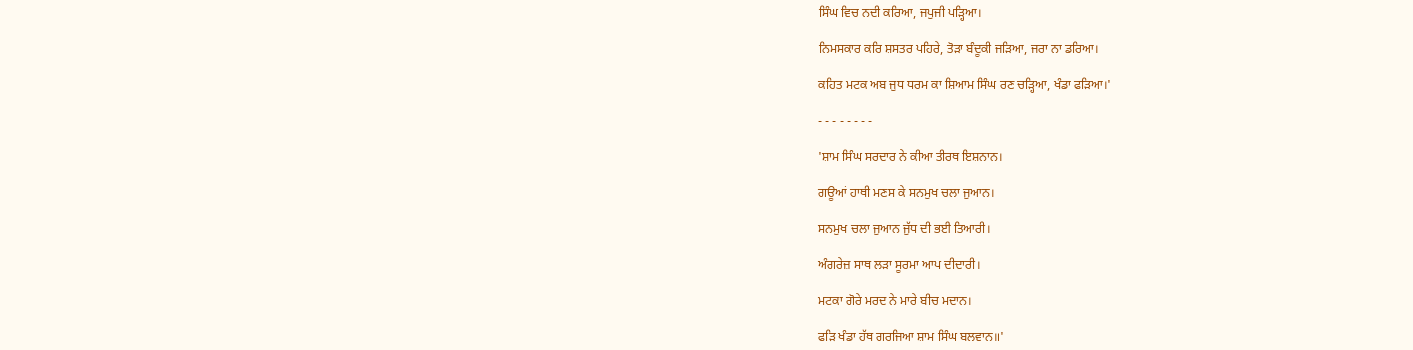ਸਿੰਘ ਵਿਚ ਨਦੀ ਕਰਿਆ, ਜਪੁਜੀ ਪੜ੍ਹਿਆ।

ਨਿਮਸਕਾਰ ਕਰਿ ਸ਼ਸਤਰ ਪਹਿਰੇ, ਤੋੜਾ ਬੰਦੂਕੀ ਜੜਿਆ, ਜਰਾ ਨਾ ਡਰਿਆ।

ਕਹਿਤ ਮਟਕ ਅਬ ਜੁਧ ਧਰਮ ਕਾ ਸ਼ਿਆਮ ਸਿੰਘ ਰਣ ਚੜ੍ਹਿਆ, ਖੰਡਾ ਫੜਿਆ।'

- - - - - - - -

'ਸ਼ਾਮ ਸਿੰਘ ਸਰਦਾਰ ਨੇ ਕੀਆ ਤੀਰਥ ਇਸ਼ਨਾਨ।

ਗਊਆਂ ਹਾਥੀ ਮਣਸ ਕੇ ਸਨਮੁਖ ਚਲਾ ਜੁਆਨ।

ਸਨਮੁਖ ਚਲਾ ਜੁਆਨ ਜੁੱਧ ਦੀ ਭਈ ਤਿਆਰੀ।

ਅੰਗਰੇਜ਼ ਸਾਥ ਲੜਾ ਸੂਰਮਾ ਆਪ ਦੀਦਾਰੀ।

ਮਟਕਾ ਗੋਰੇ ਮਰਦ ਨੇ ਮਾਰੇ ਬੀਚ ਮਦਾਨ।

ਫੜਿ ਖੰਡਾ ਹੱਥ ਗਰਜਿਆ ਸ਼ਾਮ ਸਿੰਘ ਬਲਵਾਨ॥'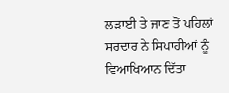ਲੜਾਈ ਤੇ ਜਾਣ ਤੋਂ ਪਹਿਲਾਂ ਸਰਦਾਰ ਨੇ ਸਿਪਾਹੀਆਂ ਨੂੰ ਵਿਆਖਿਆਨ ਦਿੱਤਾ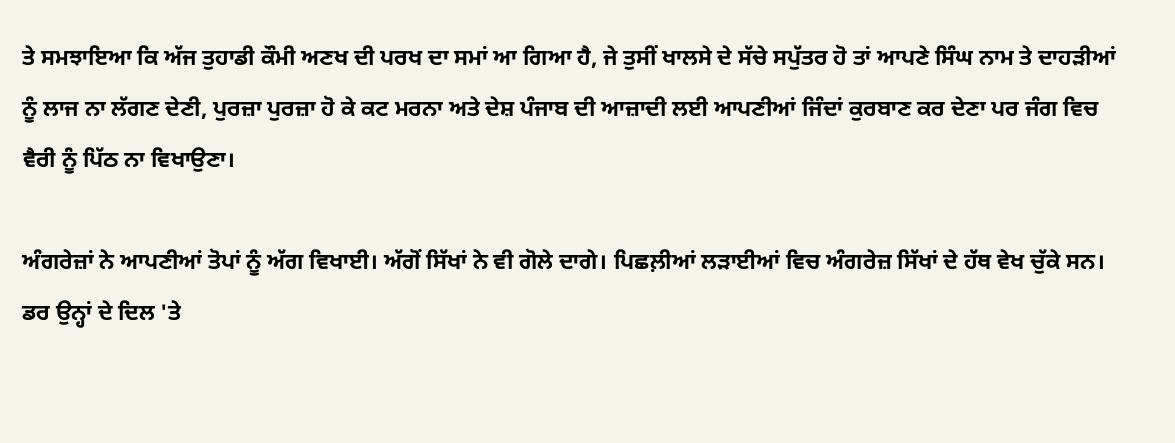ਤੇ ਸਮਝਾਇਆ ਕਿ ਅੱਜ ਤੁਹਾਡੀ ਕੌਮੀ ਅਣਖ ਦੀ ਪਰਖ ਦਾ ਸਮਾਂ ਆ ਗਿਆ ਹੈ, ਜੇ ਤੁਸੀਂ ਖਾਲਸੇ ਦੇ ਸੱਚੇ ਸਪੁੱਤਰ ਹੋ ਤਾਂ ਆਪਣੇ ਸਿੰਘ ਨਾਮ ਤੇ ਦਾਹੜੀਆਂ ਨੂੰ ਲਾਜ ਨਾ ਲੱਗਣ ਦੇਣੀ, ਪੁਰਜ਼ਾ ਪੁਰਜ਼ਾ ਹੋ ਕੇ ਕਟ ਮਰਨਾ ਅਤੇ ਦੇਸ਼ ਪੰਜਾਬ ਦੀ ਆਜ਼ਾਦੀ ਲਈ ਆਪਣੀਆਂ ਜਿੰਦਾਂ ਕੁਰਬਾਣ ਕਰ ਦੇਣਾ ਪਰ ਜੰਗ ਵਿਚ ਵੈਰੀ ਨੂੰ ਪਿੱਠ ਨਾ ਵਿਖਾਉਣਾ।

ਅੰਗਰੇਜ਼ਾਂ ਨੇ ਆਪਣੀਆਂ ਤੋਪਾਂ ਨੂੰ ਅੱਗ ਵਿਖਾਈ। ਅੱਗੋਂ ਸਿੱਖਾਂ ਨੇ ਵੀ ਗੋਲੇ ਦਾਗੇ। ਪਿਛਲ਼ੀਆਂ ਲੜਾਈਆਂ ਵਿਚ ਅੰਗਰੇਜ਼ ਸਿੱਖਾਂ ਦੇ ਹੱਥ ਵੇਖ ਚੁੱਕੇ ਸਨ। ਡਰ ਉਨ੍ਹਾਂ ਦੇ ਦਿਲ 'ਤੇ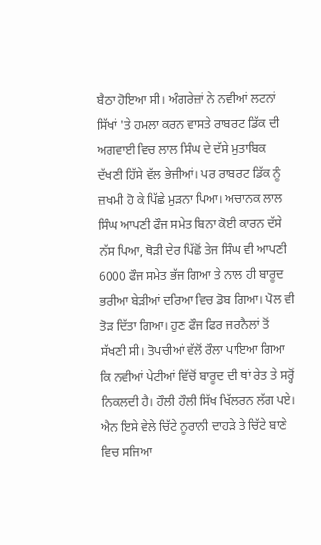ਬੈਠਾ ਹੋਇਆ ਸੀ। ਅੰਗਰੇਜ਼ਾਂ ਨੇ ਨਵੀਆਂ ਲਟਨਾਂ ਸਿੱਖਾਂ 'ਤੇ ਹਮਲਾ ਕਰਨ ਵਾਸਤੇ ਰਾਬਰਟ ਡਿੱਕ ਦੀ ਅਗਵਾਈ ਵਿਚ ਲਾਲ ਸਿੰਘ ਦੇ ਦੱਸੇ ਮੁਤਾਬਿਕ ਦੱਖਣੀ ਹਿੱਸੇ ਵੱਲ ਭੇਜੀਆਂ। ਪਰ ਰਾਬਰਟ ਡਿੱਕ ਨੂੰ ਜ਼ਖਮੀ ਹੋ ਕੇ ਪਿੱਛੇ ਮੁੜਨਾ ਪਿਆ। ਅਚਾਨਕ ਲਾਲ ਸਿੰਘ ਆਪਣੀ ਫੌਜ ਸਮੇਤ ਬਿਨਾ ਕੋਈ ਕਾਰਨ ਦੱਸੇ ਨੱਸ ਪਿਆ, ਥੋੜੀ ਦੇਰ ਪਿੱਛੋਂ ਤੇਜ ਸਿੰਘ ਵੀ ਆਪਣੀ 6000 ਫੌਜ ਸਮੇਤ ਭੱਜ ਗਿਆ ਤੇ ਨਾਲ ਹੀ ਬਾਰੂਦ ਭਰੀਆ ਬੇੜੀਆਂ ਦਰਿਆ ਵਿਚ ਡੋਬ ਗਿਆ। ਪੋਲ ਵੀ ਤੋੜ ਦਿੱਤਾ ਗਿਆ। ਹੁਣ ਫੌਜ ਫਿਰ ਜਰਨੈਲਾਂ ਤੋਂ ਸੱਖਣੀ ਸੀ। ਤੋਪਚੀਆਂ ਵੱਲੋਂ ਰੌਲਾ ਪਾਇਆ ਗਿਆ ਕਿ ਨਵੀਆਂ ਪੇਟੀਆਂ ਵਿੱਚੋਂ ਬਾਰੂਦ ਦੀ ਥਾਂ ਰੇਤ ਤੇ ਸਰ੍ਹੋਂ ਨਿਕਲਦੀ ਹੈ। ਹੌਲੀ ਹੌਲੀ ਸਿੱਖ ਖਿੱਲਰਨ ਲੱਗ ਪਏ। ਐਨ ਇਸੇ ਵੇਲੇ ਚਿੱਟੇ ਨੂਰਾਨੀ ਦਾਹੜੇ ਤੇ ਚਿੱਟੇ ਬਾਣੇ ਵਿਚ ਸਜਿਆ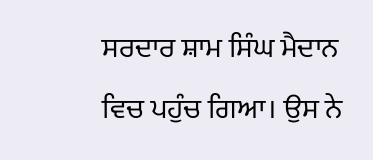ਸਰਦਾਰ ਸ਼ਾਮ ਸਿੰਘ ਮੈਦਾਨ ਵਿਚ ਪਹੁੰਚ ਗਿਆ। ਉਸ ਨੇ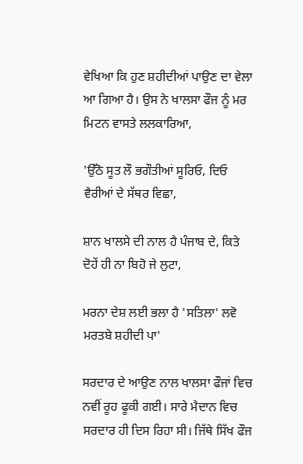ਵੇਖਿਆ ਕਿ ਹੁਣ ਸ਼ਹੀਦੀਆਂ ਪਾਉਣ ਦਾ ਵੇਲਾ ਆ ਗਿਆ ਹੈ। ਉਸ ਨੇ ਖਾਲਸਾ ਫੌਜ ਨੂੰ ਮਰ ਮਿਟਨ ਵਾਸਤੇ ਲਲਕਾਰਿਆ,

'ਉੱਠੋ ਸੂਤ ਲੌ ਭਗੌਤੀਆਂ ਸੂਰਿਓ, ਦਿਓ ਵੈਰੀਆਂ ਦੇ ਸੱਥਰ ਵਿਛਾ,

ਸ਼ਾਨ ਖਾਲਸੇ ਦੀ ਨਾਲ ਹੈ ਪੰਜਾਬ ਦੇ, ਕਿਤੇ ਦੋਹੇਂ ਹੀ ਨਾ ਬਿਹੋ ਜੇ ਲੁਟਾ,

ਮਰਨਾ ਦੇਸ਼ ਲਈ ਭਲਾ ਹੈ 'ਸਤਿਲਾ' ਲਵੋ ਮਰਤਬੇ ਸ਼ਹੀਦੀ ਪਾ'

ਸਰਦਾਰ ਦੇ ਆਉਣ ਨਾਲ ਖਾਲਸਾ ਫੌਜਾਂ ਵਿਚ ਨਵੀਂ ਰੂਹ ਫੂਕੀ ਗਈ। ਸਾਰੇ ਮੈਦਾਨ ਵਿਚ ਸਰਦਾਰ ਹੀ ਦਿਸ ਰਿਹਾ ਸੀ। ਜਿੱਥੇ ਸਿੱਖ ਫੌਜ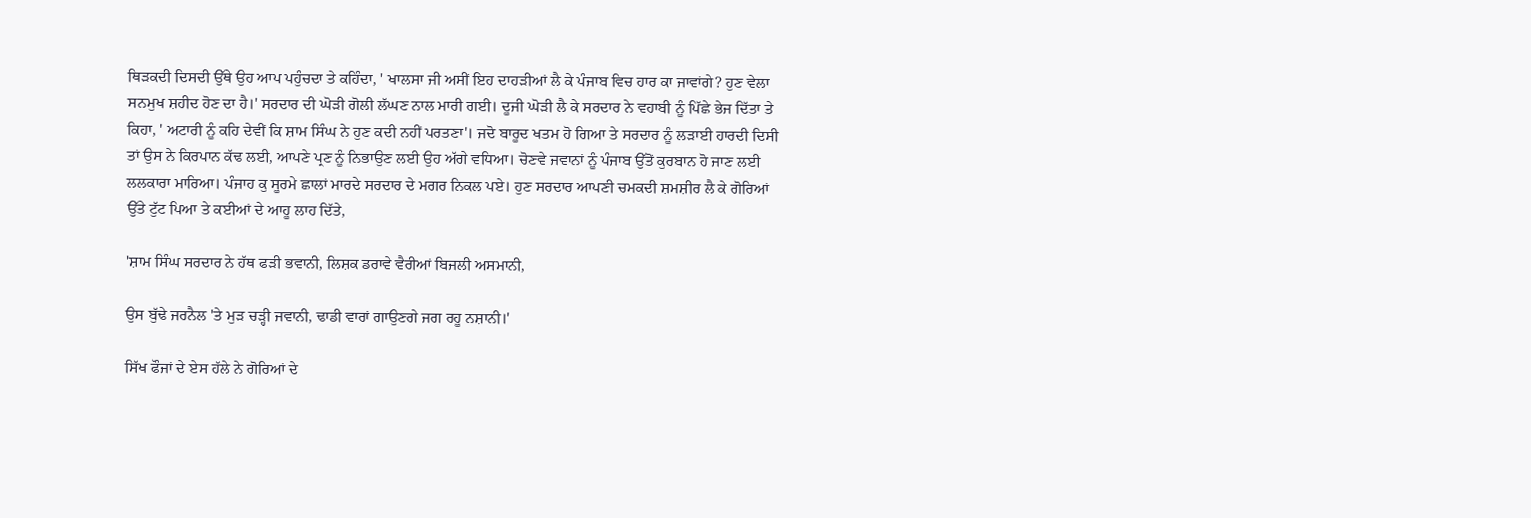ਥਿੜਕਦੀ ਦਿਸਦੀ ਉੱਥੇ ਉਹ ਆਪ ਪਹੁੰਚਦਾ ਤੇ ਕਹਿੰਦਾ, ' ਖਾਲਸਾ ਜੀ ਅਸੀਂ ਇਹ ਦਾਹੜੀਆਂ ਲੈ ਕੇ ਪੰਜਾਬ ਵਿਚ ਹਾਰ ਕਾ ਜਾਵਾਂਗੇ? ਹੁਣ ਵੇਲਾ ਸਨਮੁਖ ਸ਼ਹੀਦ ਹੋਣ ਦਾ ਹੈ।' ਸਰਦਾਰ ਦੀ ਘੋੜੀ ਗੋਲੀ ਲੱਘਣ ਨਾਲ ਮਾਰੀ ਗਈ। ਦੂਜੀ ਘੋੜੀ ਲੈ ਕੇ ਸਰਦਾਰ ਨੇ ਵਹਾਬੀ ਨੂੰ ਪਿੱਛੇ ਭੇਜ ਦਿੱਤਾ ਤੇ ਕਿਹਾ, ' ਅਟਾਰੀ ਨੂੰ ਕਹਿ ਦੇਵੀਂ ਕਿ ਸ਼ਾਮ ਸਿੰਘ ਨੇ ਹੁਣ ਕਦੀ ਨਹੀਂ ਪਰਤਣਾ'। ਜਦੋ ਬਾਰੂਦ ਖਤਮ ਹੋ ਗਿਆ ਤੇ ਸਰਦਾਰ ਨੂੰ ਲੜਾਈ ਹਾਰਦੀ ਦਿਸੀ ਤਾਂ ਉਸ ਨੇ ਕਿਰਪਾਨ ਕੱਢ ਲਈ, ਆਪਣੇ ਪ੍ਰਣ ਨੂੰ ਨਿਭਾਉਣ ਲਈ ਉਹ ਅੱਗੇ ਵਧਿਆ। ਚੋਣਵੇ ਜਵਾਨਾਂ ਨੂੰ ਪੰਜਾਬ ਉੱਤੋਂ ਕੁਰਬਾਨ ਹੋ ਜਾਣ ਲਈ ਲਲਕਾਰਾ ਮਾਰਿਆ। ਪੰਜਾਹ ਕੁ ਸੂਰਮੇ ਛਾਲਾਂ ਮਾਰਦੇ ਸਰਦਾਰ ਦੇ ਮਗਰ ਨਿਕਲ ਪਏ। ਹੁਣ ਸਰਦਾਰ ਆਪਣੀ ਚਮਕਦੀ ਸ਼ਮਸ਼ੀਰ ਲੈ ਕੇ ਗੋਰਿਆਂ ਉੱਤੇ ਟੁੱਟ ਪਿਆ ਤੇ ਕਈਆਂ ਦੇ ਆਹੂ ਲਾਹ ਦਿੱਤੇ,

'ਸ਼ਾਮ ਸਿੰਘ ਸਰਦਾਰ ਨੇ ਹੱਥ ਫੜੀ ਭਵਾਨੀ, ਲਿਸ਼ਕ ਡਰਾਵੇ ਵੈਰੀਆਂ ਬਿਜਲੀ ਅਸਮਾਨੀ,

ਉਸ ਬੁੱਢੇ ਜਰਨੈਲ 'ਤੇ ਮੁੜ ਚੜ੍ਹੀ ਜਵਾਨੀ, ਢਾਡੀ ਵਾਰਾਂ ਗਾਉਣਗੇ ਜਗ ਰਹੂ ਨਸ਼ਾਨੀ।'

ਸਿੱਖ ਫੌਜਾਂ ਦੇ ਏਸ ਹੱਲੇ ਨੇ ਗੋਰਿਆਂ ਦੇ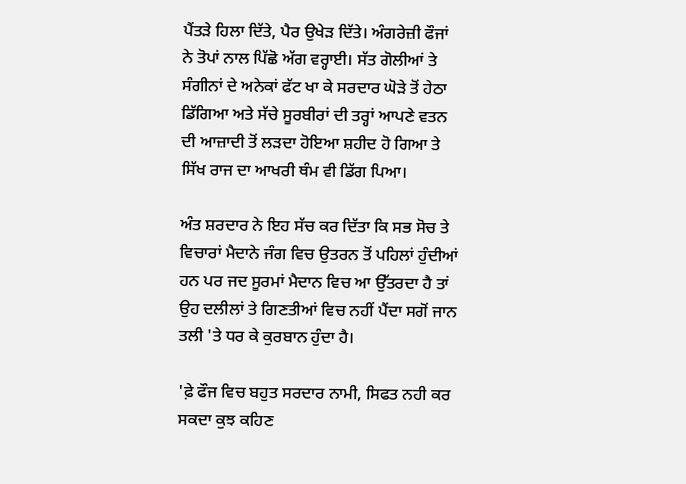ਪੈਂਤੜੇ ਹਿਲਾ ਦਿੱਤੇ, ਪੈਰ ਉਖੇੜ ਦਿੱਤੇ। ਅੰਗਰੇਜ਼ੀ ਫੌਜਾਂ ਨੇ ਤੋਪਾਂ ਨਾਲ ਪਿੱਛੋ ਅੱਗ ਵਰ੍ਹਾਈ। ਸੱਤ ਗੋਲੀਆਂ ਤੇ ਸੰਗੀਨਾਂ ਦੇ ਅਨੇਕਾਂ ਫੱਟ ਖਾ ਕੇ ਸਰਦਾਰ ਘੋੜੇ ਤੋਂ ਹੇਠਾ ਡਿੱਗਿਆ ਅਤੇ ਸੱਚੇ ਸੂਰਬੀਰਾਂ ਦੀ ਤਰ੍ਹਾਂ ਆਪਣੇ ਵਤਨ ਦੀ ਆਜ਼ਾਦੀ ਤੋਂ ਲੜਦਾ ਹੋਇਆ ਸ਼ਹੀਦ ਹੋ ਗਿਆ ਤੇ ਸਿੱਖ ਰਾਜ ਦਾ ਆਖਰੀ ਥੰਮ ਵੀ ਡਿੱਗ ਪਿਆ।

ਅੰਤ ਸ਼ਰਦਾਰ ਨੇ ਇਹ ਸੱਚ ਕਰ ਦਿੱਤਾ ਕਿ ਸਭ ਸੋਚ ਤੇ ਵਿਚਾਰਾਂ ਮੈਦਾਨੇ ਜੰਗ ਵਿਚ ਉਤਰਨ ਤੋਂ ਪਹਿਲਾਂ ਹੁੰਦੀਆਂ ਹਨ ਪਰ ਜਦ ਸੂਰਮਾਂ ਮੈਦਾਨ ਵਿਚ ਆ ਉੱਤਰਦਾ ਹੈ ਤਾਂ ਉਹ ਦਲੀਲਾਂ ਤੇ ਗਿਣਤੀਆਂ ਵਿਚ ਨਹੀਂ ਪੈਂਦਾ ਸਗੋਂ ਜਾਨ ਤਲੀ 'ਤੇ ਧਰ ਕੇ ਕੁਰਬਾਨ ਹੁੰਦਾ ਹੈ।

'ਫ਼ੇ ਫੌਜ ਵਿਚ ਬਹੁਤ ਸਰਦਾਰ ਨਾਮੀ, ਸਿਫਤ ਨਹੀ ਕਰ ਸਕਦਾ ਕੁਝ ਕਹਿਣ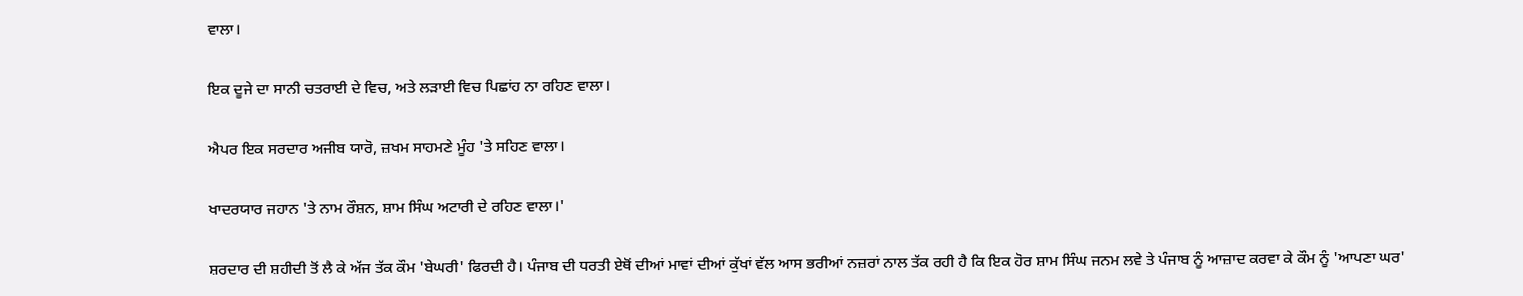ਵਾਲਾ।

ਇਕ ਦੂਜੇ ਦਾ ਸਾਨੀ ਚਤਰਾਈ ਦੇ ਵਿਚ, ਅਤੇ ਲੜਾਈ ਵਿਚ ਪਿਛਾਂਹ ਨਾ ਰਹਿਣ ਵਾਲਾ।

ਐਪਰ ਇਕ ਸਰਦਾਰ ਅਜੀਬ ਯਾਰੋ, ਜ਼ਖਮ ਸਾਹਮਣੇ ਮੂੰਹ 'ਤੇ ਸਹਿਣ ਵਾਲਾ।

ਖਾਦਰਯਾਰ ਜਹਾਨ 'ਤੇ ਨਾਮ ਰੌਸ਼ਨ, ਸ਼ਾਮ ਸਿੰਘ ਅਟਾਰੀ ਦੇ ਰਹਿਣ ਵਾਲਾ।'

ਸ਼ਰਦਾਰ ਦੀ ਸ਼ਹੀਦੀ ਤੋਂ ਲੈ ਕੇ ਅੱਜ ਤੱਕ ਕੌਮ 'ਬੇਘਰੀ' ਫਿਰਦੀ ਹੈ। ਪੰਜਾਬ ਦੀ ਧਰਤੀ ਏਥੋਂ ਦੀਆਂ ਮਾਵਾਂ ਦੀਆਂ ਕੁੱਖਾਂ ਵੱਲ ਆਸ ਭਰੀਆਂ ਨਜ਼ਰਾਂ ਨਾਲ ਤੱਕ ਰਹੀ ਹੈ ਕਿ ਇਕ ਹੋਰ ਸ਼ਾਮ ਸਿੰਘ ਜਨਮ ਲਵੇ ਤੇ ਪੰਜਾਬ ਨੂੰ ਆਜ਼ਾਦ ਕਰਵਾ ਕੇ ਕੌਮ ਨੂੰ 'ਆਪਣਾ ਘਰ'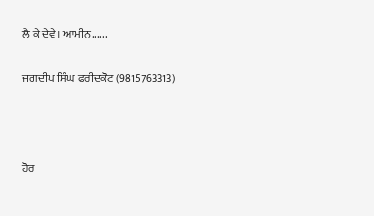ਲੈ ਕੇ ਦੇਵੇ। ਆਮੀਨ......

ਜਗਦੀਪ ਸਿੰਘ ਫਰੀਦਕੋਟ (9815763313)



ਹੋਰ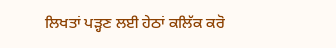ਲਿਖਤਾਂ ਪੜ੍ਹਣ ਲਈ ਹੇਠਾਂ ਕਲਿੱਕ ਕਰੋ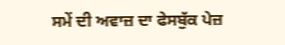ਸਮੇਂ ਦੀ ਅਵਾਜ਼ ਦਾ ਫੇਸਬੁੱਕ ਪੇਜ਼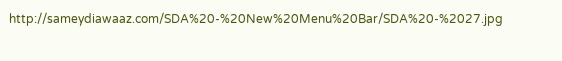http://sameydiawaaz.com/SDA%20-%20New%20Menu%20Bar/SDA%20-%2027.jpg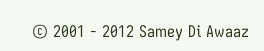© 2001 - 2012 Samey Di Awaaz